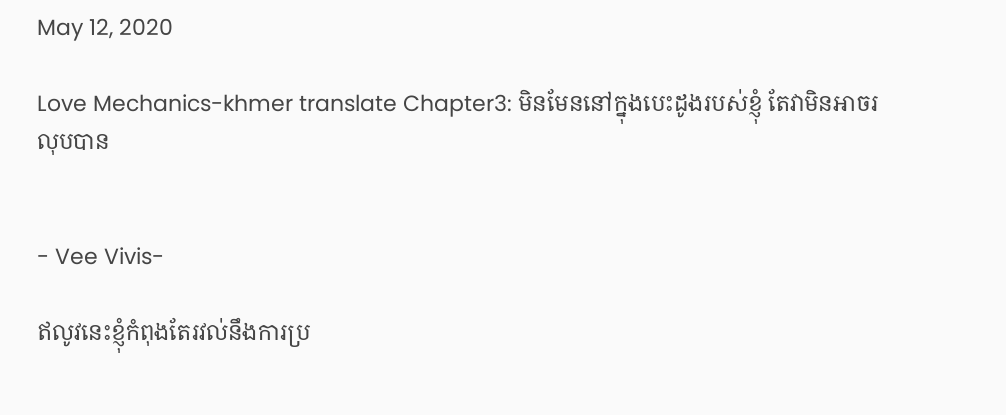May 12, 2020

Love Mechanics-khmer translate Chapter3: មិនមែននៅក្នុងបេះដូងរបស់ខ្ញុំ តែវាមិនអាចរលុបបាន


- Vee Vivis-

ឥលូវនេះខ្ញុំកំពុងតែរវល់នឹងការប្រ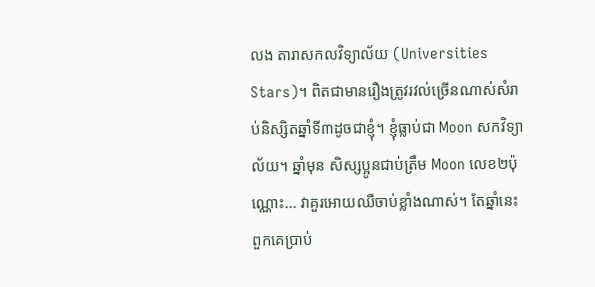លង តារាសកលវិទ្យាល័យ (Universities Stars)។ ពិតជាមានរឿងត្រូវរវល់ច្រើនណាស់សំរាប់និស្សិតឆ្នាំទី៣ដូចជាខ្ញុំ។ ខ្ញុំធ្លាប់ជា Moon សកវិទ្យាល័យ។ ឆ្នាំមុន សិស្សប្អូនជាប់ត្រឹម Moon លេខ២ប៉ុណ្ណោះ... វាគួរអោយឈឺចាប់ខ្លាំងណាស់។ តែឆ្នាំនេះពួកគេបា្រប់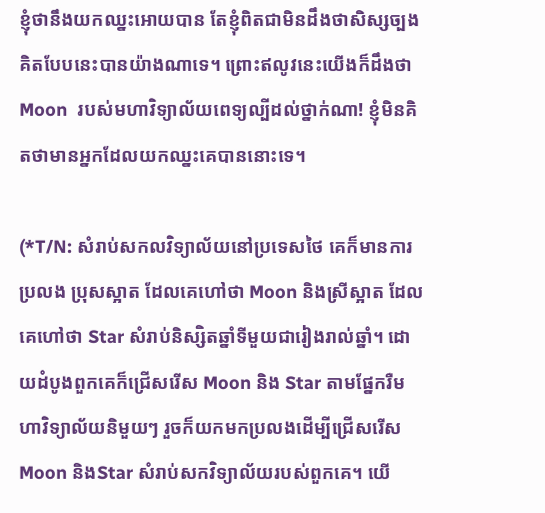ខ្ញុំថានឹងយកឈ្នះអោយបាន តែខ្ញុំពិតជាមិនដឹងថាសិស្សច្បងគិតបែបនេះបានយ៉ាងណាទេ។ ព្រោះឥលូវនេះយើងក៏ដឹងថា  Moon  របស់មហាវិទ្យាល័យពេទ្យល្បីដល់ថ្នាក់ណា! ខ្ញុំមិនគិតថាមានអ្នកដែលយកឈ្នះគេបាននោះទេ។

(*T/N: សំរាប់សកលវិទ្យាល័យនៅប្រទេសថៃ គេក៏មានការប្រលង ប្រុសស្អាត ដែលគេហៅថា Moon និងស្រីស្អាត ដែលគេហៅថា Star សំរាប់និស្សិតឆ្នាំទីមួយជារៀងរាល់ឆ្នាំ។ ដោយដំបូងពួកគេក៏ជ្រើសរើស Moon និង Star តាមផ្នែករឺមហាវិទ្យាល័យនិមួយៗ រួចក៏យកមកប្រលងដើម្បីជ្រើសរើស Moon និងStar សំរាប់សកវិទ្យាល័យរបស់ពួកគេ។ យើ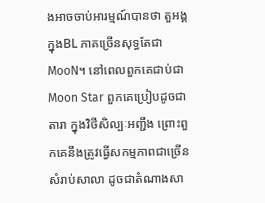ងអាចចាប់អារម្មណ៍បានថា តួអង្គក្នុងBL ភាគច្រើនសុទ្ធតែជា MooN។ នៅពេលពួកគេជាប់ជា Moon Star ពួកគេប្រៀបដូចជាតារា ក្នុងវិថីសិល្បៈអញ្ជឹង ព្រោះពួកគេនឹងត្រូវធ្វើសកម្មភាពជាច្រើនសំរាប់សាលា ដូចជាតំណាងសា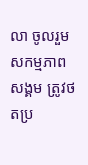លា ចូលរួមសកម្មភាពសង្គម ត្រូវថតប្រ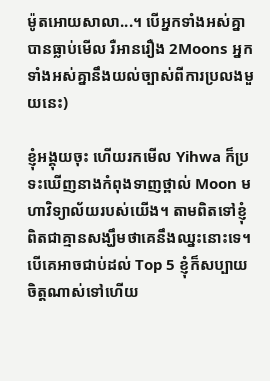ម៉ូតអោយសាលា...។ បើអ្នកទាំងអស់គ្នាបានធ្លាប់មើល រឺអានរឿង 2Moons អ្នកទាំងអស់គ្នានឹងយល់ច្បាស់ពីការប្រលងមួយនេះ)

ខ្ញុំអង្គុយចុះ ហើយរកមើល Yihwa ក៏ប្រទះឃើញនាងកំពុងទាញថ្ពាល់ Moon មហាវិទ្យាល័យរបស់យើង។ តាមពិតទៅខ្ញុំពិតជាគ្មានសង្ឃឹមថាគេនឹងឈ្នះនោះទេ។ បើគេអាចជាប់ដល់ Top 5 ខ្ញុំក៏សប្បាយចិត្តណាស់ទៅហើយ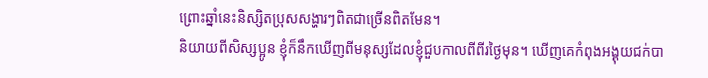ព្រោះឆ្នាំនេះនិស្សិតប្រុសសង្ហារៗពិតជាច្រើនពិតមែន។
និយាយពីសិស្សប្អូន ខ្ញុំក៏នឹកឃើញពីមនុស្សដែលខ្ញុំជួបកាលពីពីរថ្ងៃមុន។ ឃើញគេកំពុងអង្គុយជក់បា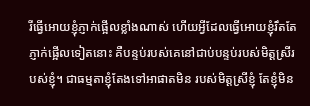រីធ្វើអោយខ្ញុំភ្ញាក់ផ្អើលខ្លាំងណាស់ ហើយអ្វីដែលធ្វើអោយខ្ញុំរឹតតែភ្ញាក់ផ្អើលទៀតនោះ គឺបន្ទប់របស់គេនៅជាប់បន្ទប់របស់មិត្តស្រីរបស់ខ្ញុំ។ ជាធម្មតាខ្ញុំតែងទៅអាផាតមិន របស់មិត្តស្រីខ្ញុំ តែខ្ញុំមិន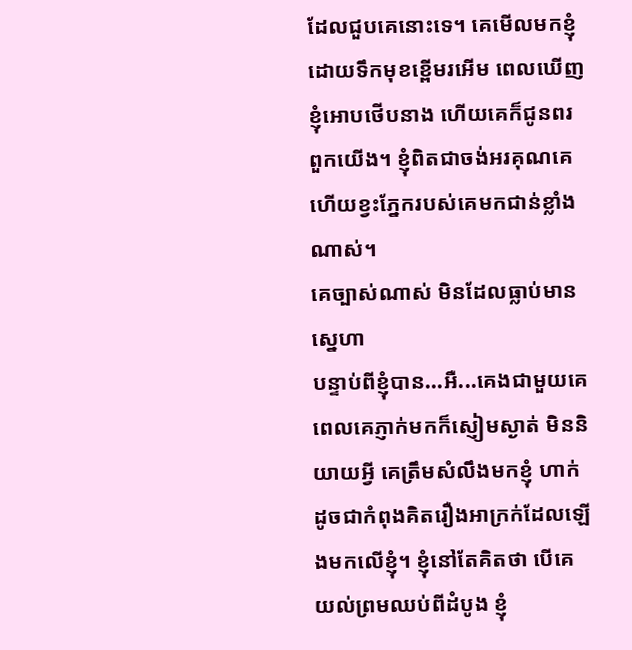ដែលជួបគេនោះទេ។ គេមើលមកខ្ញុំដោយទឹកមុខខ្ពើមរអើម ពេលឃើញខ្ញុំអោបថើបនាង ហើយគេក៏ជូនពរពួកយើង។ ខ្ញុំពិតជាចង់អរគុណគេ ហើយខ្វះភ្នែករបស់គេមកជាន់ខ្លាំងណាស់។
គេច្បាស់ណាស់ មិនដែលធ្លាប់មានស្នេហា
បន្ទាប់ពីខ្ញុំបាន...អឺ...គេងជាមួយគេ ពេលគេភ្ញាក់មកក៏ស្ញៀមស្ងាត់ មិននិយាយអ្វី គេត្រឹមសំលឹងមកខ្ញុំ ហាក់ដូចជាកំពុងគិតរឿងអាក្រក់ដែលឡើងមកលើខ្ញុំ។ ខ្ញុំនៅតែគិតថា បើគេយល់ព្រមឈប់ពីដំបូង ខ្ញុំ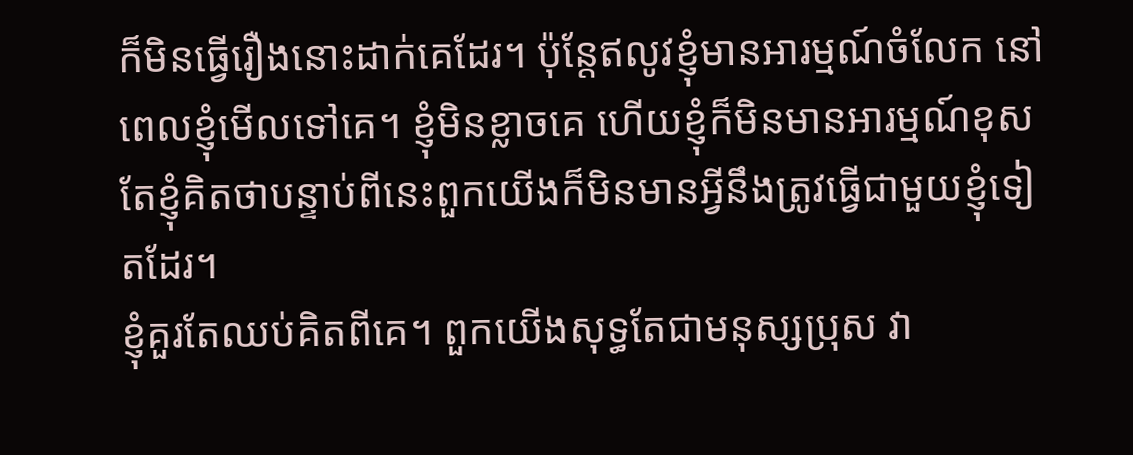ក៏មិនធ្វើរឿងនោះដាក់គេដែរ។ ប៉ុន្តែឥលូវខ្ញុំមានអារម្មណ៍ចំលែក នៅពេលខ្ញុំមើលទៅគេ។ ខ្ញុំមិនខ្លាចគេ ហើយខ្ញុំក៏មិនមានអារម្មណ៍ខុស តែខ្ញុំគិតថាបន្ទាប់ពីនេះពួកយើងក៏មិនមានអ្វីនឹងត្រូវធ្វើជាមួយខ្ញុំទៀតដែរ។
ខ្ញុំគួរតែឈប់គិតពីគេ។ ពួកយើងសុទ្ធតែជាមនុស្សប្រុស វា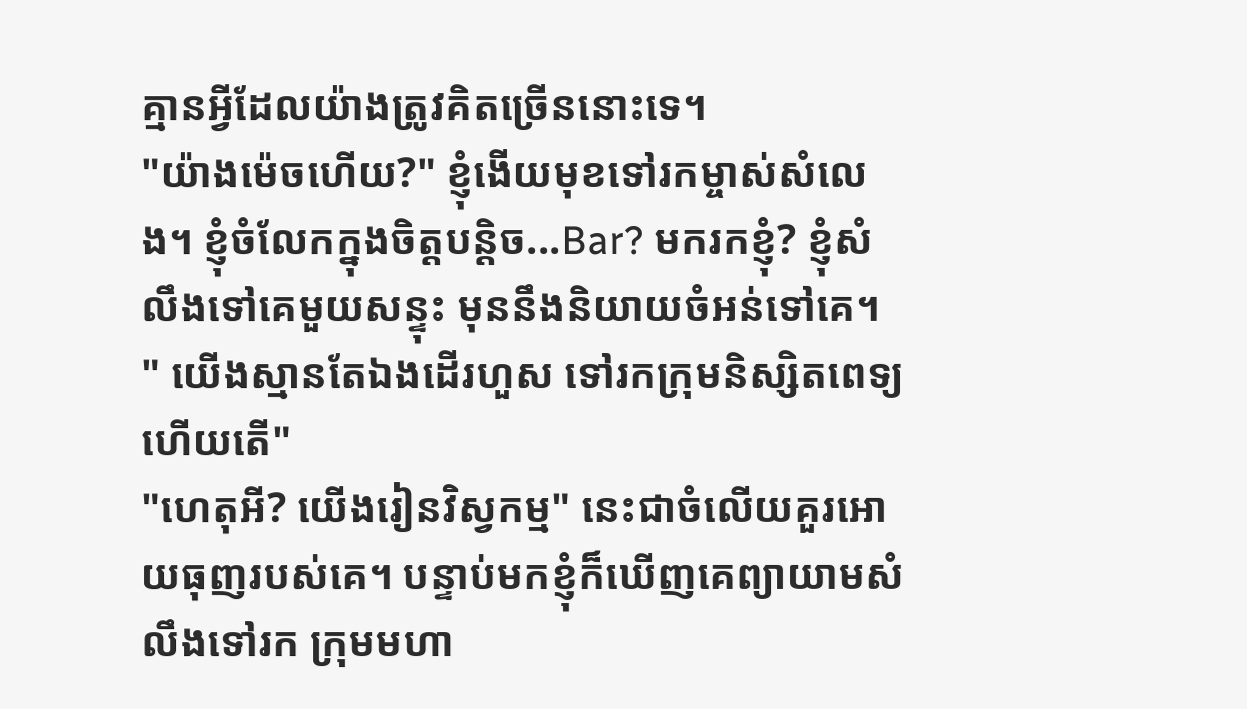គ្មានអ្វីដែលយ៉ាងត្រូវគិតច្រើននោះទេ។
"យ៉ាងម៉េចហើយ?" ខ្ញុំងើយមុខទៅរកម្ចាស់សំលេង។ ខ្ញុំចំលែកក្នុងចិត្តបន្តិច...Bar? មករកខ្ញុំ? ខ្ញុំសំលឹងទៅគេមួយសន្ទុះ មុននឹងនិយាយចំអន់ទៅគេ។
" យើងស្មានតែឯងដើរហួស ទៅរកក្រុមនិស្សិតពេទ្យហើយតើ"
"ហេតុអី? យើងរៀនវិស្វកម្ម" នេះជាចំលើយគួរអោយធុញរបស់គេ។ បន្ទាប់មកខ្ញុំក៏ឃើញគេព្យាយាមសំលឹងទៅរក ក្រុមមហា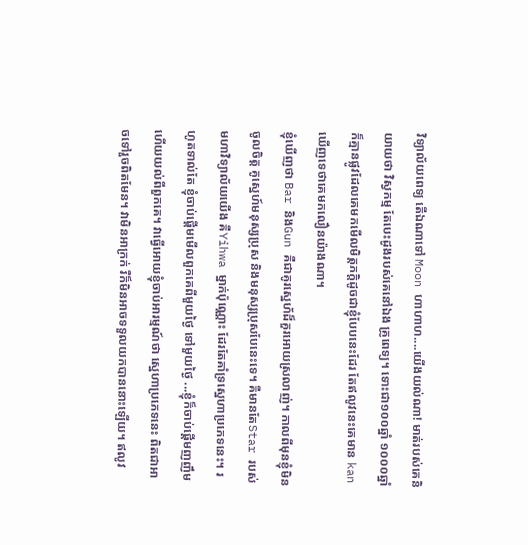វិទ្យាល័យពេទ្យ តើឯណាទៅ Moon ហាហាហ....យើងយល់ណា! មាត់របស់គេនិយាយថា វិស្វកម្ម តែបេះដូងរបស់គេនៅឯង គូ្រពេទ្យ។ ទោះជា១០០ឆ្នាំ ១០០០ឆ្នាំ ក៏គ្មានផ្លូវដែលគេមកមើលមិត្តភក្តិដូចជាខ្ញុំបែបនេះដែរ តែឥលូវនេះគេមាន kan ឃើញទេថាគេមកលឿនយ៉ាងណា។
ខ្ញុំឃើញថា Bar និងGun គឺជាគូរស្នេហ័ដ៏គួរអោយស្រលាញ់។ កាលពីមុនខ្ញុំមិនចូលចិត្ត គូស្នេហ៍មនុស្សប្រុស និងមនុស្សប្រុសបែនេះទេ។ គឺមានតែStar របស់មហាវិទ្យាល័យយើង គឺYihwa ម្នាក់ប៉ុណ្ណោះ ដែរតែគាំទ្រស្នេហាប្រភេទនេះ។ រហូតទាល់តែ ខ្ញុំចាប់ផ្តើមមើលពួកគេពីមួយថ្ងៃ ទៅមួយថ្ងៃ ...ខ្ញុំក៏ចាប់ផ្តើមញញឹមហើយយល់ពីពួកគេ។ វាធ្វើអោយខ្ញុំចាប់អារម្មណ៍ថា ស្នេហាប្រភេទនេះ ពិតជាអាចទៅរួចពិតមែន។ វាមិនអាក្រក់ រឺក៏មិនអាចទទួលយកបាននោះឡើយ។ ឥលូវ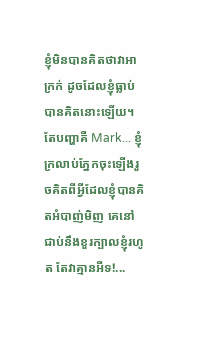ខ្ញុំមិនបានគិតថាវាអាក្រក់ ដូចដែលខ្ញុំធ្លាប់បានគិតនោះឡើយ។ តែបញ្ហាគឺ Mark... ខ្ញុំក្រលាប់ភ្នែកចុះឡើងរួចគិតពីអ្វីដែលខ្ញុំបានគិតអំបាញ់មិញ គេនៅជាប់នឹងខួរក្បាលខ្ញុំរហូត តែវាគ្មានអីទ!...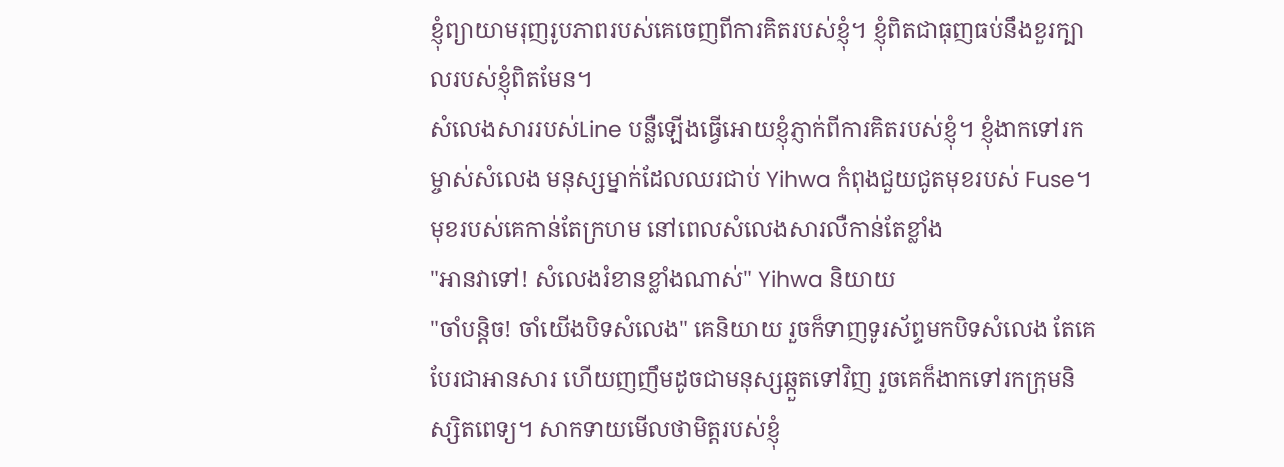ខ្ញុំព្យាយាមរុញរូបភាពរបស់គេចេញពីការគិតរបស់ខ្ញុំ។ ខ្ញុំពិតជាធុញធប់នឹងខួរក្បាលរបស់ខ្ញុំពិតមែន។
សំលេងសាររបស់Line បន្លឺឡើងធ្វើអោយខ្ញុំភ្ញាក់ពីការគិតរបស់ខ្ញុំ។ ខ្ញុំងាកទៅរកម្ចាស់សំលេង មនុស្សម្នាក់ដែលឈរជាប់ Yihwa កំពុងជួយជូតមុខរបស់ Fuse។ មុខរបស់គេកាន់តែក្រហម នៅពេលសំលេងសារលឺកាន់តែខ្លាំង
"អានវាទៅ! សំលេងរំខានខ្លាំងណាស់" Yihwa និយាយ
"ចាំបន្តិច! ចាំយើងបិទសំលេង" គេនិយាយ រួចក៏ទាញទូរស័ព្ទមកបិទសំលេង តែគេបែរជាអានសារ ហើយញញឹមដូចជាមនុស្សឆ្កួតទៅវិញ រួចគេក៏ងាកទៅរកក្រុមនិស្សិតពេទ្យ។ សាកទាយមើលថាមិត្តរបស់ខ្ញុំ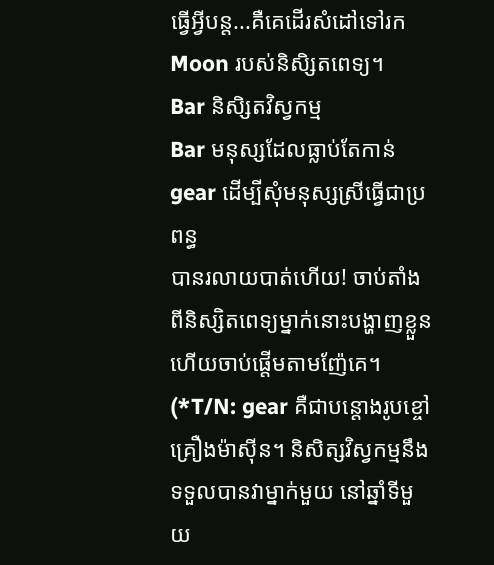ធ្វើអ្វីបន្ត...គឺគេដើរសំដៅទៅរក Moon របស់និសិ្សតពេទ្យ។
Bar និសិ្សតវិស្វកម្ម
Bar មនុស្សដែលធ្លាប់តែកាន់ gear ដើម្បីសុំមនុស្សស្រីធ្វើជាប្រពន្ធ
បានរលាយបាត់ហើយ! ចាប់តាំងពីនិស្សិតពេទ្យម្នាក់នោះបង្ហាញខ្លួន ហើយចាប់ផ្តើមតាមញ៉ែគេ។
(*T/N: gear គឺជាបន្តោងរូបខ្ចៅគ្រឿងម៉ាស៊ីន។ និសិត្សវិស្វកម្មនឹងទទួលបានវាម្នាក់មួយ នៅឆ្នាំទីមួយ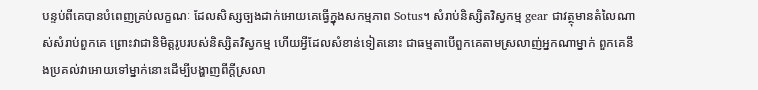បន្ទប់ពីគេបានបំពេញគ្រប់លក្ខណៈ ដែលសិស្សច្បងដាក់អោយគេធ្វើក្នុងសកម្មភាព Sotus។ សំរាប់និស្សិតវិស្វកម្ម gear ជាវត្ថុមានតំលៃណាស់សំរាប់ពួកគេ ព្រោះវាជានិមិត្តរូបរបស់និស្សិតវិស្វកម្ម ហើយអ្វីដែលសំខាន់ទៀតនោះ ជាធម្មតាបើពួកគេតាមស្រលាញ់អ្នកណាម្នាក់ ពួកគេនឹងប្រគល់វាអោយទៅម្នាក់នោះដើម្បីបង្ហាញពីក្តីស្រលា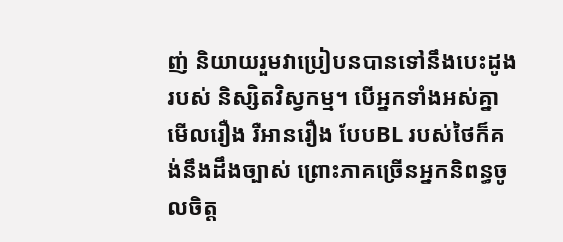ញ់ និយាយរួមវាប្រៀបនបានទៅនឹងបេះដូងរបស់ និស្សិតវិស្វកម្ម។ បើអ្នកទាំងអស់គ្នាមើលរឿង រឺអានរឿង បែបBL របស់ថៃក៏គង់នឹងដឹងច្បាស់ ព្រោះភាគច្រើនអ្នកនិពន្ធចូលចិត្ត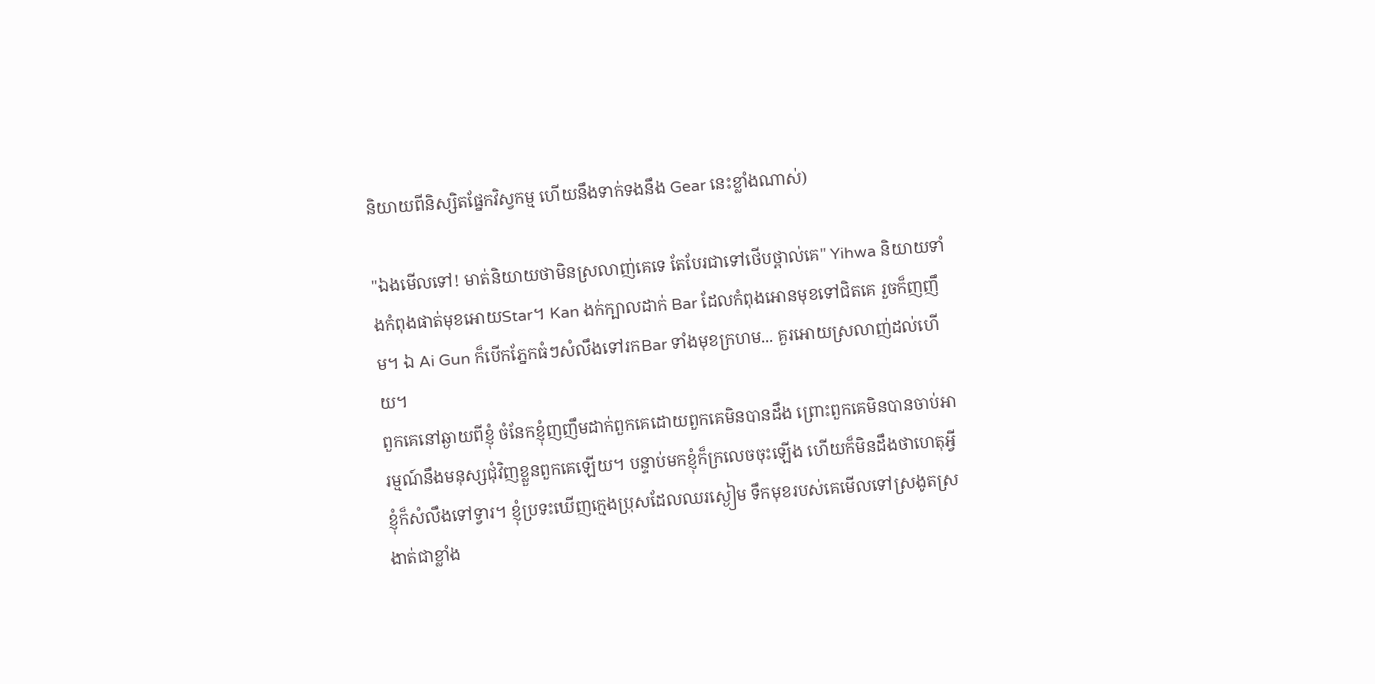និយាយពីនិស្សិតផ្នែកវិស្វកម្ម ហើយនឹងទាក់ទងនឹង Gear នេះខ្លាំងណាស់)

"ឯងមើលទៅ! មាត់និយាយថាមិនស្រលាញ់គេទេ តែបែរជាទៅថើបថ្ពាល់គេ" Yihwa និយាយទាំងកំពុងផាត់មុខអោយStar។ Kan ងក់ក្បាលដាក់ Bar ដែលកំពុងអោនមុខទៅជិតគេ រួចក៏ញញឹម។ ឯ Ai Gun ក៏បើកភ្នែកធំៗសំលឹងទៅរកBar ទាំងមុខក្រហម... គួរអោយស្រលាញ់ដល់ហើយ។
ពួកគេនៅឆ្ងាយពីខ្ញុំ ចំនែកខ្ញុំញញឹមដាក់ពួកគេដោយពួកគេមិនបានដឹង ព្រោះពួកគេមិនបានចាប់អារម្មណ៍នឹងមនុស្សជុំវិញខ្លួនពួកគេឡើយ។ បន្ទាប់មកខ្ញុំក៏ក្រលេចចុះឡើង ហើយក៏មិនដឹងថាហេតុអ្វីខ្ញុំក៏សំលឹងទៅទ្វារ។ ខ្ញុំប្រទះឃើញក្មេងប្រុសដែលឈរស្ងៀម ទឹកមុខរបស់គេមើលទៅស្រងូតស្រងាត់ជាខ្លាំង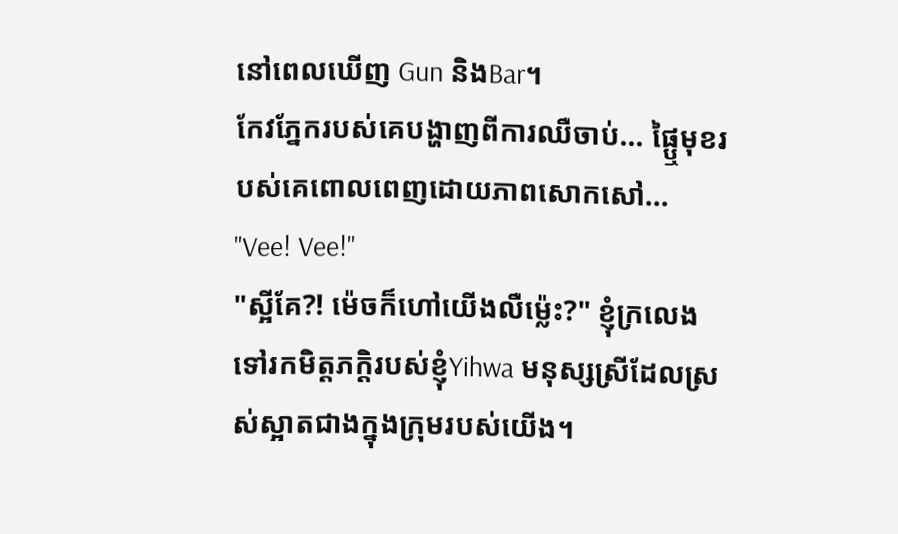នៅពេលឃើញ Gun និងBar។
កែវភ្នែករបស់គេបង្ហាញពីការឈឺចាប់... ផ្ឬៃមុខរបស់គេពោលពេញដោយភាពសោកសៅ...
"Vee! Vee!"
"ស្អីគែ?! ម៉េចក៏ហៅយើងលឺម្ល៉េះ?" ខ្ញុំក្រលេងទៅរកមិត្តភក្តិរបស់ខ្ញុំYihwa មនុស្សស្រីដែលស្រស់ស្អាតជាងក្នុងក្រុមរបស់យើង។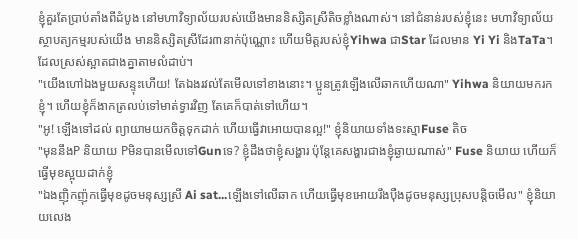ខ្ញុំគួរតែប្រាប់តាំងពីដំបូង នៅមហាវិទ្យាល័យរបស់យើងមាននិស្សិតស្រីតិចខ្លាំងណាស់។ នៅជំនាន់របស់ខ្ញុំនេះ មហាវិទ្យាល័យស្ថាបត្យកម្មរបស់យើង មាននិស្សិតស្រីដែរ៣នាក់ប៉ុណ្ណោះ ហើយមិត្តរបស់ខ្ញុំYihwa ជាStar ដែលមាន Yi Yi និងTaTa។ ដែលស្រស់ស្អាតជាងគ្នាតាមលំដាប់។
"យើងហៅឯងមួយសន្ទុះហើយ! តែឯងរវល់តែមើលទៅខាងនោះ។ ប្អូនត្រូវឡើងលើឆាកហើយណា" Yihwa និយាយមករកខ្ញុំ។ ហើយខ្ញុំក៏ងាកត្រលប់ទៅមាត់ទ្វារវិញ តែគេក៏បាត់ទៅហើយ។
"អូ! ឡើងទៅដល់ ព្យាយាមយកចិត្តទុកដាក់ ហើយធ្វើវាអោយបានល្អ!" ខ្ញុំនិយាយទាំងទះស្មាFuse តិច
"មុននឹងP និយាយ PមិនបានមើលទៅGunទេ? ខ្ញុំដឹងថាខ្ញុំសង្ហារ ប៉ុន្តែគេសង្ហារជាងខ្ញុំឆ្ងាយណាស់" Fuse និយាយ ហើយក៏ធ្វើមុខស្អុយដាក់ខ្ញុំ
"ឯងញ៉ិកញ៉ុកធ្វើមុខដូចមនុស្សស្រី Ai sat...ឡើងទៅលើឆាក ហើយធ្វើមុខអោយរឹងប៉ឺងដូចមនុស្សប្រុសបន្តិចមើល" ខ្ញុំនិយាយលេង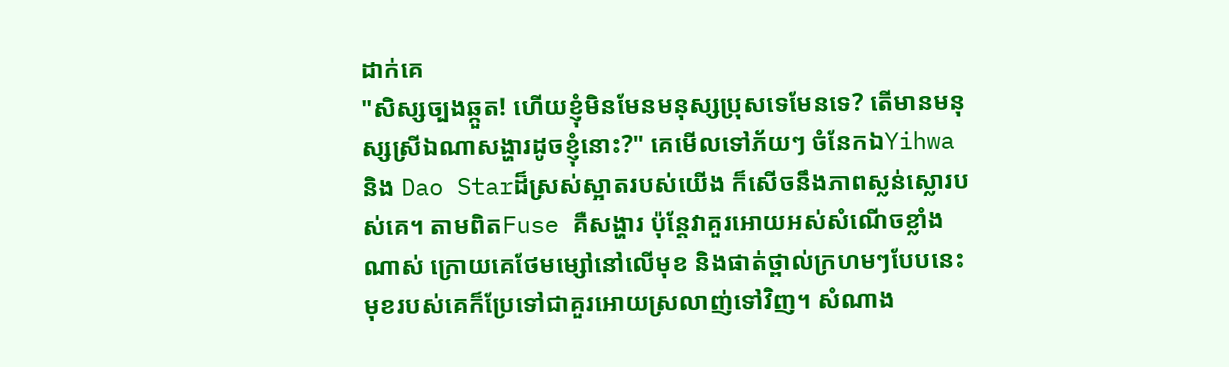ដាក់គេ
"សិស្សច្បងឆ្កួត! ហើយខ្ញុំមិនមែនមនុស្សប្រុសទេមែនទេ? តើមានមនុស្សស្រីឯណាសង្ហារដូចខ្ញុំនោះ?" គេមើលទៅភ័យៗ ចំនែកឯYihwa និង Dao Starដ៏ស្រស់ស្អាតរបស់យើង ក៏សើចនឹងភាពស្លន់ស្លោរបស់គេ។ តាមពិតFuse គឺសង្ហារ ប៉ុន្តែវាគួរអោយអស់សំណើចខ្លាំងណាស់ ក្រោយគេថែមម្សៅនៅលើមុខ និងផាត់ថ្ពាល់ក្រហមៗបែបនេះ មុខរបស់គេក៏ប្រែទៅជាគួរអោយស្រលាញ់ទៅវិញ។ សំណាង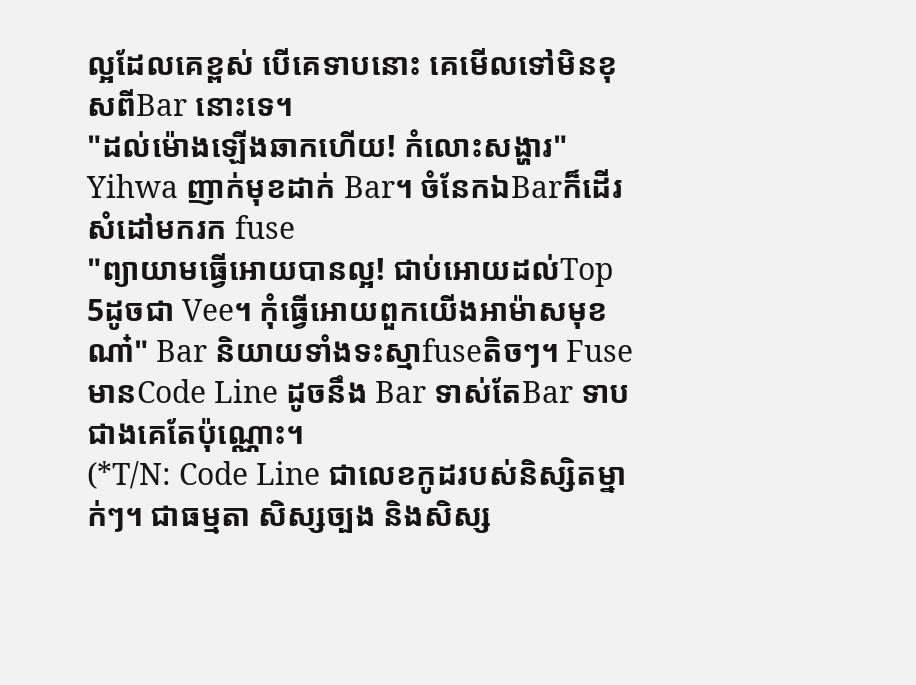ល្អដែលគេខ្ពស់ បើគេទាបនោះ គេមើលទៅមិនខុសពីBar នោះទេ។
"ដល់ម៉ោងឡើងឆាកហើយ! កំលោះសង្ហារ" Yihwa ញាក់មុខដាក់ Bar។ ចំនែកឯBarក៏ដើរសំដៅមករក fuse
"ព្យាយាមធ្វើអោយបានល្អ! ជាប់អោយដល់Top 5ដូចជា Vee។ កុំធ្វើអោយពួកយើងអាម៉ាសមុខណា៎" Bar និយាយទាំងទះស្មាfuseតិចៗ។ Fuse មានCode Line ដូចនឹង Bar ទាស់តែBar ទាបជាងគេតែប៉ុណ្ណោះ។
(*T/N: Code Line ជាលេខកូដរបស់និស្សិតម្នាក់ៗ។ ជាធម្មតា សិស្សច្បង និងសិស្ស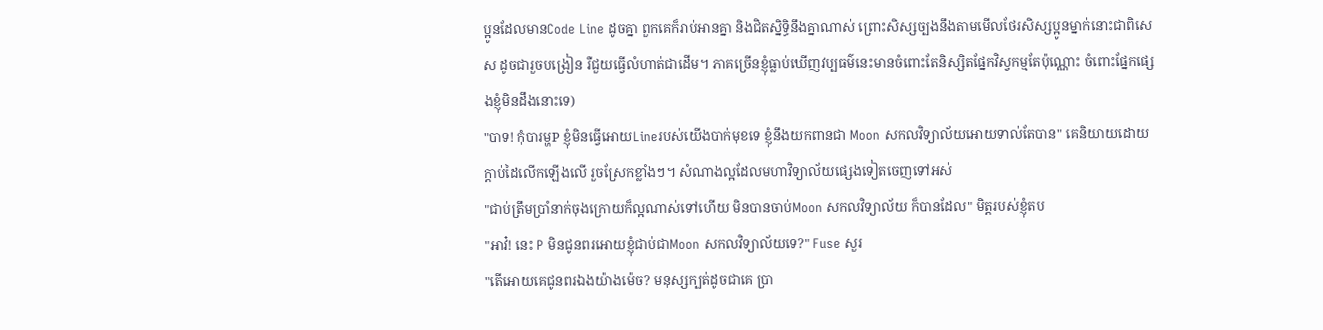ប្អូនដែលមានCode Line ដូចគ្នា ពួកគេក៏រាប់អានគ្នា និងជិតស្និទ្ធិនឹងគ្នាណាស់ ព្រោះសិស្សច្បងនឹងតាមមើលថែរសិស្សប្អូនម្នាក់នោះជាពិសេស ដូចជារួចបង្រៀន រឺជួយធ្វើលំហាត់ជាដើម។ ភាគច្រើនខ្ញុំធ្លាប់ឃើញវប្បធម៌នេះមានចំពោះតែនិស្សិតផ្នែកវិស្វកម្មតែប៉ុណ្ណោះ ចំពោះផ្នែកផ្សេងខ្ញុំមិនដឹងនោះទេ)
"បាទ! កុំបារម្ហP ខ្ញុំមិនធ្វើអោយLineរបស់យើងបាក់មុខទេ ខ្ញុំនឹងយកពានជា Moon សកលវិទ្យាល័យអោយទាល់តែបាន" គេនិយាយដោយក្តាប់ដៃលើកឡើងលើ រួចស្រែកខ្លាំងៗ។ សំណាងល្អដែលមហាវិទ្យាល័យផ្សេងទៀតចេញទៅអស់
"ជាប់ត្រឹមប្រាំនាក់ចុងក្រោយក៏ល្អណាស់ទៅហើយ មិនបានចាប់Moon សកលវិទ្យាល័យ ក៏បានដែល" មិត្តរបស់ខ្ញុំតប
"អាវ៎! នេះ P មិនជូនពរអោយខ្ញុំជាប់ជាMoon សកលវិទ្យាល័យទេ?" Fuse សួរ
"តើអោយគេជូនពរឯងយ៉ាងម៉េច? មនុស្សក្បត់ដូចជាគេ ប្រា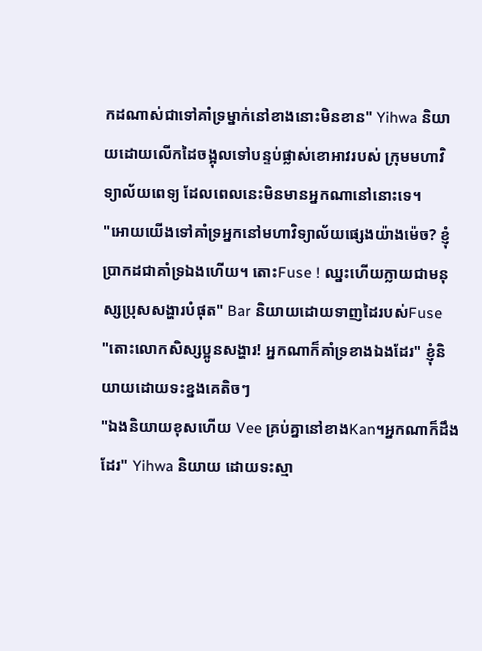កដណាស់ជាទៅគាំទ្រម្នាក់នៅខាងនោះមិនខាន" Yihwa និយាយដោយលើកដៃចង្អុលទៅបន្ទប់ផ្លាស់ខោអាវរបស់ ក្រុមមហាវិទ្យាល័យពេទ្យ ដែលពេលនេះមិនមានអ្នកណានៅនោះទេ។
"អោយយើងទៅគាំទ្រអ្នកនៅមហាវិទ្យាល័យផ្សេងយ៉ាងម៉េច? ខ្ញុំប្រាកដជាគាំទ្រឯងហើយ។ តោះFuse ! ឈ្នះហើយក្លាយជាមនុស្សប្រុសសង្ហារបំផុត" Bar និយាយដោយទាញដៃរបស់Fuse
"តោះលោកសិស្សប្អូនសង្ហារ! អ្នកណាក៏គាំទ្រខាងឯងដែរ" ខ្ញុំនិយាយដោយទះខ្នងគេតិចៗ
"ឯងនិយាយខុសហើយ Vee គ្រប់គ្នានៅខាងKan។អ្នកណាក៏ដឹងដែរ" Yihwa និយាយ ដោយទះស្មា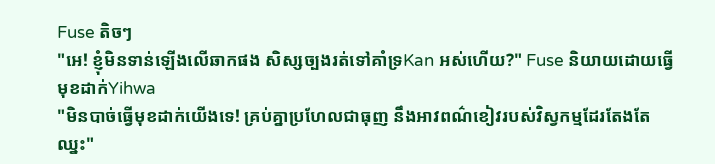Fuse តិចៗ
"អេ! ខ្ញុំមិនទាន់ឡើងលើឆាកផង សិស្សច្បងរត់ទៅគាំទ្រKan អស់ហើយ?" Fuse និយាយដោយធ្វើមុខដាក់Yihwa
"មិនបាច់ធ្វើមុខដាក់យើងទេ! គ្រប់គ្នាប្រហែលជាធុញ នឹងអាវពណ៌ខៀវរបស់វិស្វកម្មដែរតែងតែឈ្នះ"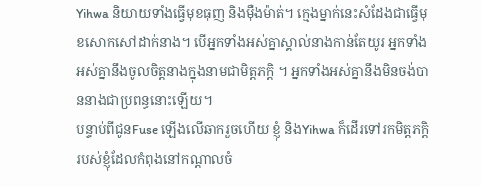Yihwa និយាយទាំងធ្វើមុខធុញ និងម៉ឺងម៉ាត់។ ក្មេងម្នាក់នេះសំដែងជាធ្វើមុខសោកសៅដាក់នាង។ បើអ្នកទាំងអស់គ្នាស្គាល់នាងកាន់តែយូរ អ្នកទាំងអស់គ្នានឹងចូលចិត្តនាងក្នុងនាមជាមិត្តភក្តិ ។ អ្នកទាំងអស់គ្នានឹងមិនចង់បាននាងជាប្រពន្ធនោះឡើយ។
បន្ទាប់ពីជូនFuse ឡើងលើឆាករួចហើយ ខ្ញុំ និងYihwa ក៏ដើរទៅរកមិត្តភក្តិរបស់ខ្ញុំដែលកំពុងនៅកណ្តាលចំ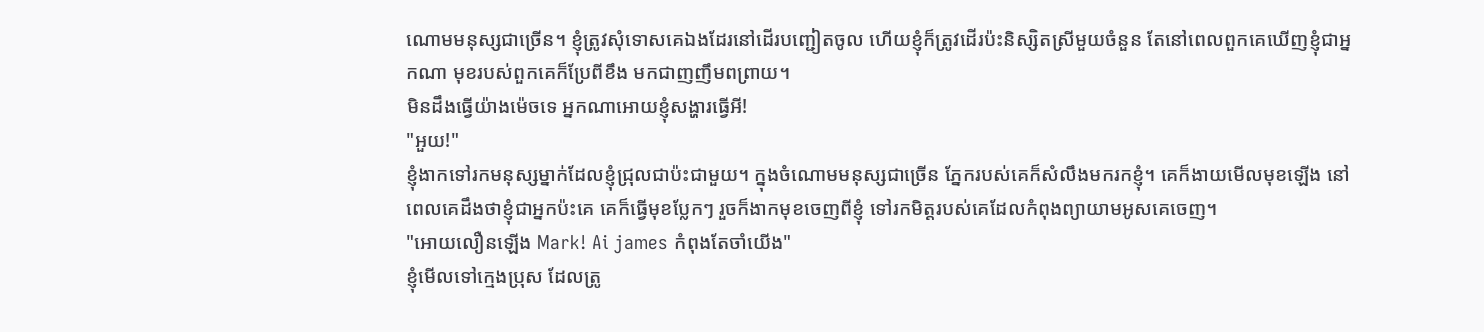ណោមមនុស្សជាច្រើន។ ខ្ញុំត្រូវសុំទោសគេឯងដែរនៅដើរបញ្ជៀតចូល ហើយខ្ញុំក៏ត្រូវដើរប៉ះនិស្សិតស្រីមួយចំនួន តែនៅពេលពួកគេឃើញខ្ញុំជាអ្នកណា មុខរបស់ពួកគេក៏ប្រែពីខឹង មកជាញញឹមពព្រាយ។
មិនដឹងធ្វើយ៉ាងម៉េចទេ អ្នកណាអោយខ្ញុំសង្ហារធ្វើអី!
"អួយ!"
ខ្ញុំងាកទៅរកមនុស្សម្នាក់ដែលខ្ញុំជ្រុលជាប៉ះជាមួយ។ ក្នុងចំណោមមនុស្សជាច្រើន ភ្នែករបស់គេក៏សំលឹងមករកខ្ញុំ។ គេក៏ងាយមើលមុខឡើង នៅពេលគេដឹងថាខ្ញុំជាអ្នកប៉ះគេ គេក៏ធ្វើមុខប្លែកៗ រួចក៏ងាកមុខចេញពីខ្ញុំ ទៅរកមិត្តរបស់គេដែលកំពុងព្យាយាមអូសគេចេញ។
"អោយលឿនឡើង Mark! Ai james កំពុងតែចាំយើង"
ខ្ញុំមើលទៅក្មេងប្រុស ដែលត្រូ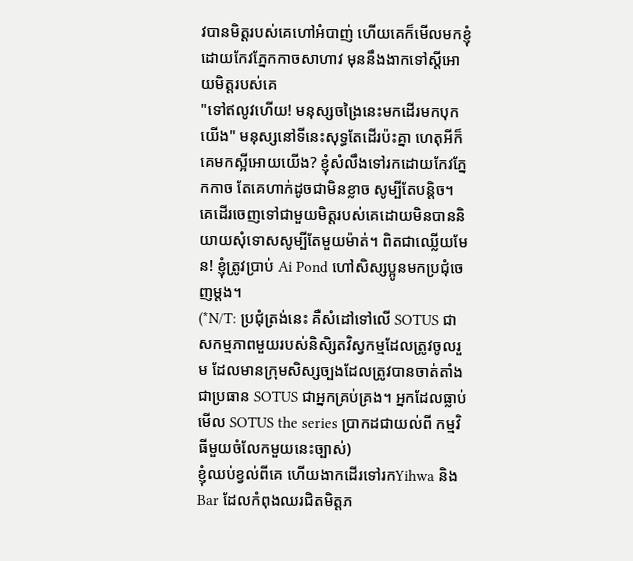វបានមិត្តរបស់គេហៅអំបាញ់ ហើយគេក៏មើលមកខ្ញុំដោយកែវភ្នែកកាចសាហាវ មុននឹងងាកទៅស្តីអោយមិត្តរបស់គេ
"ទៅឥលូវហើយ! មនុស្សចង្រៃនេះមកដើរមកបុកយើង" មនុស្សនៅទីនេះសុទ្ធតែដើរប៉ះគ្នា ហេតុអីក៏គេមកស្អីអោយយើង? ខ្ញុំសំលឹងទៅរកដោយកែវភ្នែកកាច តែគេហាក់ដូចជាមិនខ្លាច សូម្បីតែបន្តិច។ គេដើរចេញទៅជាមួយមិត្តរបស់គេដោយមិនបាននិយាយសុំទោសសូម្បីតែមួយម៉ាត់។ ពិតជាឈ្លើយមែន! ខ្ញុំត្រូវប្រាប់ Ai Pond ហៅសិស្សប្អូនមកប្រជុំចេញម្តង។
(*N/T: ប្រជុំត្រង់នេះ គឺសំដៅទៅលើ SOTUS ជាសកម្មភាពមួយរបស់និសិ្សតវិស្វកម្មដែលត្រូវចូលរួម ដែលមានក្រុមសិស្សច្បងដែលត្រូវបានចាត់តាំងជាប្រធាន SOTUS ជាអ្នកគ្រប់គ្រង។ អ្នកដែលធ្លាប់មើល SOTUS the series ប្រាកដជាយល់ពី កម្មវិធីមួយចំលែកមួយនេះច្បាស់)
ខ្ញុំឈប់ខ្វល់ពីគេ ហើយងាកដើរទៅរកYihwa និងBar ដែលកំពុងឈរជិតមិត្តភ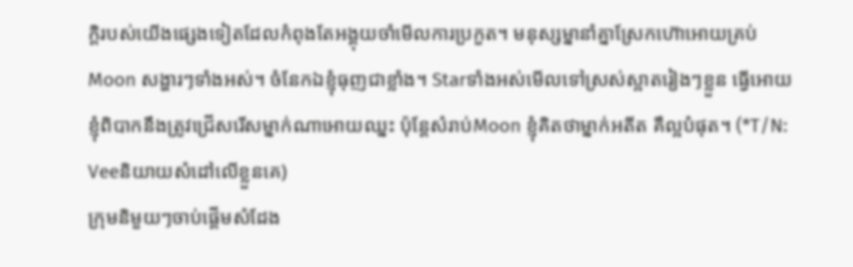ក្តិរបស់យើងផ្សេងទៀតដែលកំពុងតែអង្គុយចាំមើលការប្រកួត។ មនុស្សម្នានាំគ្នាស្រែកហ៊ោអោយគ្រប់Moon សង្ហារៗទាំងអស់។ ចំនែកឯខ្ញុំធុញជាខ្លាំង។ Starទាំងអស់មើលទៅស្រស់ស្អាតរៀងៗខ្លួន ធ្វើអោយខ្ញុំពិបាកនឹងត្រូវជ្រើសរើសម្នាក់ណាអោយឈ្នះ ប៉ុន្តែសំរាប់Moon ខ្ញុំគិតថាម្នាក់អតីត គឺល្អបំផុត។ (*T/N: Veeនិយាយសំដៅលើខ្លួនគេ)
ក្រុមនិមួយៗចាប់ផ្តើមសំដែង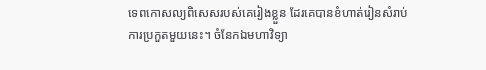ទេពកោសល្យពិសេសរបស់គេរៀងខ្លួន ដែរគេបានខំហាត់រៀនសំរាប់ការប្រកួតមួយនេះ។ ចំនែកឯមហាវិទ្យា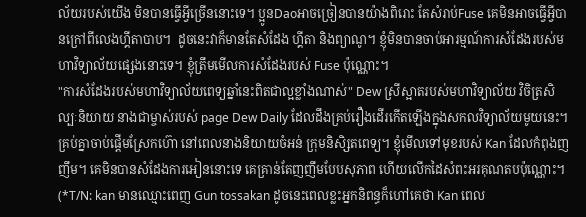ល័យរបស់យើង មិនបានធ្វើអ្វីច្រើននោះទេ។ ប្អូនDaoអាចច្រៀនបានយ៉ាងពិរោះ តែសំរាប់Fuse គេមិនអាចធ្វើអ្វីបានក្រៅពីលេងហ្គីតាបាប។  ដូចនេះវាក៏មានតែសំដែង ហ្គីតា និងព្យាណូ។ ខ្ញុំមិនបានចាប់អារម្មណ៍ការសំដែងរបស់មហាវិទ្យាល័យផ្សេងនោះទេ។ ខ្ញុំត្រឹមមើលការសំដែងរបស់ Fuse ប៉ុណ្ណោះ។
"ការសំដែងរបស់មហាវិទ្យាល័យពេទ្យឆ្នាំនេះពិតជាល្អខ្លាំងណាស់" Dew ស្រីស្អាតរបស់មហាវិទ្យាល័យ វិចិត្រសិល្បៈនិយាយ នាងជាម្ចាស់របស់ page Dew Daily ដែលដឹងគ្រប់រឿងដើរកើតឡើងក្នុងសកលវិទ្យាល័យមូយនេះ។ គ្រប់គ្នាចាប់ផ្តើមស្រែកហ៊ោ នៅពេលនាងនិយាយចំអន់ ក្រុមនិសិ្សតពេទ្យ។ ខ្ញុំមើលទៅមុខរបស់ Kan ដែលកំពុងញញឹម។ គេមិនបានសំដែងការអៀននោះទេ គេគ្រាន់តែញញឹមបែបសុភាព ហើយលើកដៃសំពះអរគុណតបប៉ុណ្ណោះ។
(*T/N: kan មានឈ្មោះពេញ Gun tossakan ដូចនេះពេលខ្លះអ្នកនិពន្ធក៏ហៅគេថា Kan ពេល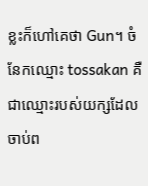ខ្លះក៏ហៅគេថា Gun។ ចំនែកឈ្មោះ tossakan គឺជាឈ្មោះរបស់យក្សដែលចាប់ព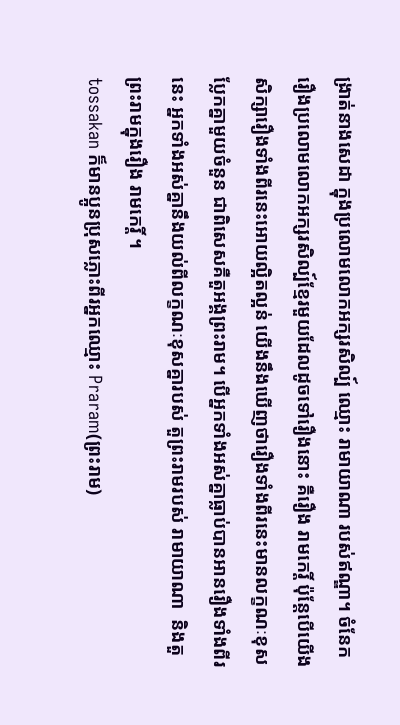ង្រាត់នាងសេដា ក្នុងប្រលោមលោកអក្សរសិល្ប៍ ឈ្មោះ រាមាយាណា របស់ឥណ្ឌា។ ចំនែករឿងប្រលោមលោកអក្សរសិល្ប៍ខ្មែរមួយដែលដូចទៅរឿងនោះ គឺរឿង រាមកេរ្តិ៍ ប៉ុន្តែបើយើងសិក្សារឿងទាំងពីរនេះអោយល្អិតល្អន់ យើងនឹងឃើញថារឿងទាំងពីរនេះមានលក្ខណៈខុសប្លែកគ្នាមួយចំនួន ជាពិសេសគឺតួអង្គព្រះរាម។ បើអ្នកទាំងអស់គ្នាធ្លាប់បានអានរឿងទាំងពីរនេះ អ្នកទាំងអស់គ្នានឹងយល់ពីលក្ខណៈខុសគ្នារបស់ តួព្រះរាមរបស់ រាមាយាណា  និងតួព្រះរាមក្នុងរឿង រាមកេរ្តិ៍ ។
tossakan ក៏មានប្អូនប្រុសភ្លោះពីរអ្នកឈ្មោះ Praram(ព្រះរាម)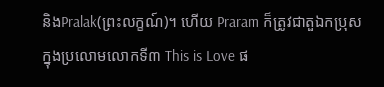និងPralak(ព្រះលក្ខណ៍)។ ហើយ Praram ក៏ត្រូវជាតួឯកប្រុស ក្នុងប្រលោមលោកទី៣ This is Love ផ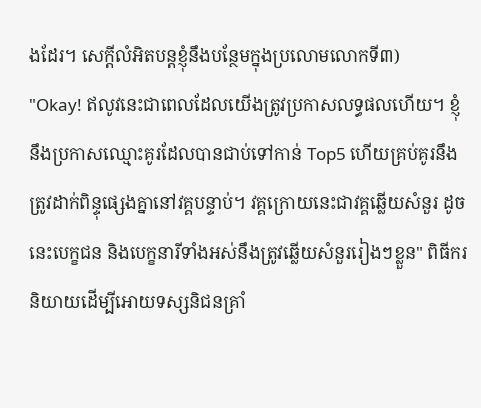ងដែរ។ សេក្តីលំអិតបន្តខ្ញុំនឹងបន្ថែមក្នុងប្រលោមលោកទី៣)
"Okay! ឥលូវនេះជាពេលដែលយើងត្រូវប្រកាសលទ្ធផលហើយ។ ខ្ញុំនឹងប្រកាសឈ្មោះគូរដែលបានជាប់ទៅកាន់ Top5 ហើយគ្រប់គូរនឹងត្រូវដាក់ពិន្ទុផ្សេងគ្នានៅវគ្គបន្ទាប់។ វគ្គក្រោយនេះជាវគ្គឆ្លើយសំនួរ ដូចនេះបេក្ខជន និងបេក្ខនារីទាំងអស់នឹងត្រូវឆ្លើយសំនួររៀងៗខ្លួន" ពិធីករ និយាយដើម្បីអោយទស្សនិជនគ្រាំ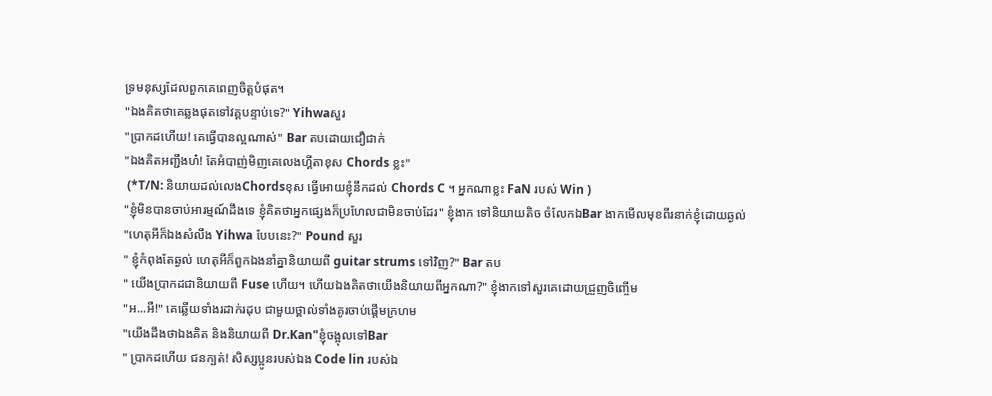ទ្រមនុស្សដែលពួកគេពេញចិត្តបំផុត។
"ឯងគិតថាគេឆ្លងផុតទៅវគ្គបន្ទាប់ទេ?" Yihwaសួរ
"ប្រាកដហើយ! គេធ្វើបានល្អណាស់" Bar តបដោយជឿជាក់
"ឯងគិតអញ្ជឹងហ៎! តែអំបាញ់មិញគេលេងហ្គីតាខុស Chords ខ្លះ"
 (*T/N: និយាយដល់លេងChordsខុស ធ្វើអោយខ្ញុំនឹកដល់ Chords C ។ អ្នកណាខ្លះ FaN របស់ Win )
"ខ្ញុំមិនបានចាប់អារម្មណ៍ដឹងទេ ខ្ញុំគិតថាអ្នកផ្សេងក៏ប្រហែលជាមិនចាប់ដែរ" ខ្ញុំងាក ទៅនិយាយតិច ចំលែកឯBar ងាកមើលមុខពីរនាក់ខ្ញុំដោយឆ្ងល់
"ហេតុអីក៏ឯងសំលឹង Yihwa បែបនេះ?" Pound សួរ
" ខ្ញុំកំពុងតែឆ្ងល់ ហេតុអីក៏ពួកឯងនាំគ្នានិយាយពី guitar strums ទៅវិញ?" Bar តប
" យើងប្រាកដជានិយាយពី Fuse ហើយ។ ហើយឯងគិតថាយើងនិយាយពីអ្នកណា?" ខ្ញុំងាកទៅសួរគេដោយជ្រួញចិញ្ចើម
"អ...អឺ!" គេឆ្លើយទាំងរដាក់រដុប ជាមួយថ្ពាល់ទាំងគូរចាប់ផ្តើមក្រហម
"យើងដឹងថាឯងគិត និងនិយាយពី Dr.Kan"ខ្ញុំចង្អុលទៅBar
" ប្រាកដហើយ ជនក្បត់! សិស្សប្អូនរបស់ឯង Code lin របស់ឯ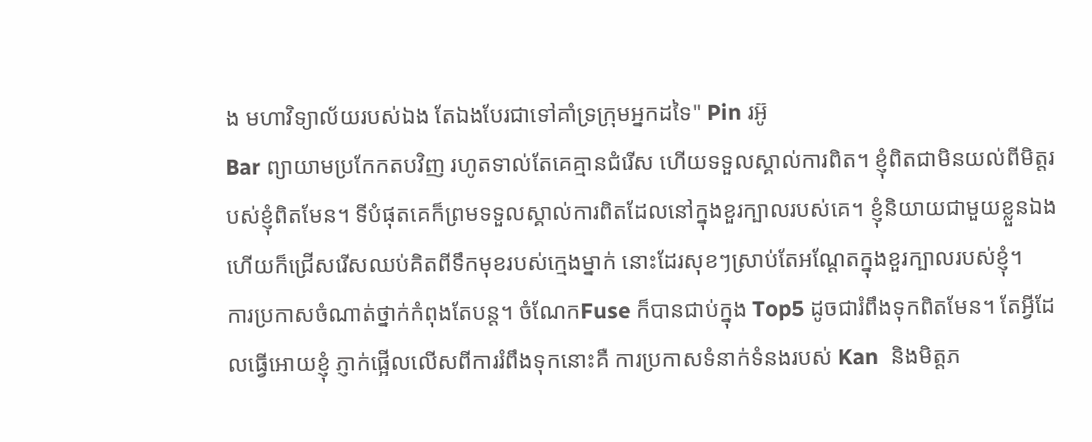ង មហាវិទ្យាល័យរបស់ឯង តែឯងបែរជាទៅគាំទ្រក្រុមអ្នកដទៃ" Pin រអ៊ូ
Bar ព្យាយាមប្រកែកតបវិញ រហូតទាល់តែគេគ្មានជំរើស ហើយទទួលស្គាល់ការពិត។ ខ្ញុំពិតជាមិនយល់ពីមិត្តរបស់ខ្ញុំពិតមែន។ ទីបំផុតគេក៏ព្រមទទួលស្គាល់ការពិតដែលនៅក្នុងខួរក្បាលរបស់គេ។ ខ្ញុំនិយាយជាមួយខ្លួនឯង ហើយក៏ជ្រើសរើសឈប់គិតពីទឹកមុខរបស់ក្មេងម្នាក់ នោះដែរសុខៗស្រាប់តែអណ្តែតក្នុងខួរក្បាលរបស់ខ្ញុំ។
ការប្រកាសចំណាត់ថ្នាក់កំពុងតែបន្ត។ ចំណែកFuse ក៏បានជាប់ក្នុង Top5 ដូចជារំពឹងទុកពិតមែន។ តែអ្វីដែលធ្វើអោយខ្ញុំ ភ្ញាក់ផ្អើលលើសពីការរំពឹងទុកនោះគឺ ការប្រកាសទំនាក់ទំនងរបស់ Kan  និងមិត្តភ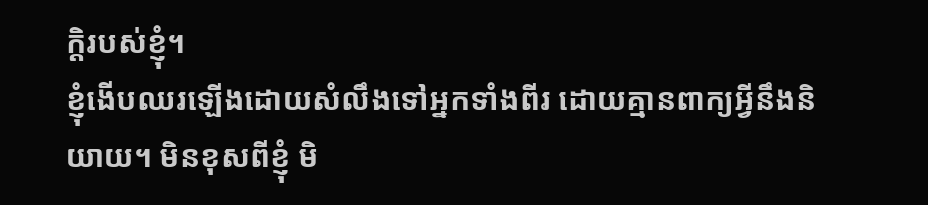ក្តិរបស់ខ្ញុំ។
ខ្ញុំងើបឈរឡើងដោយសំលឹងទៅអ្នកទាំងពីរ ដោយគ្មានពាក្យអ្វីនឹងនិយាយ។ មិនខុសពីខ្ញុំ មិ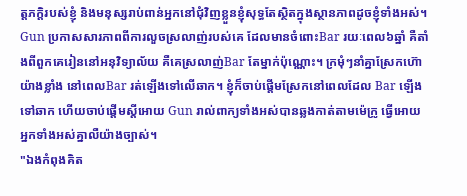ត្តភក្តិរបស់ខ្ញុំ និងមនុស្សរាប់ពាន់អ្នកនៅជុំវិញខ្លួនខ្ញុំសុទ្ធតែស្ថិតក្នុងស្ថានភាពដូចខ្ញុំទាំងអស់។ Gun ប្រកាសសារភាពពីការលួចស្រលាញ់របស់គេ ដែលមានចំពោះBar រយៈពេល៦ឆ្នាំ គឺតាំងពីពួកគេរៀននៅអនុវិទ្យាល័យ គឺគេស្រលាញ់Bar តែម្នាក់ប៉ុណ្ណោះ។ ក្រមុំៗនាំគ្នាស្រែកហ៊ោយ៉ាងខ្លាំង នៅពេលBar រត់ឡើងទៅលើឆាក។ ខ្ញុំក៏ចាប់ផ្តើមស្រែកនៅពេលដែល Bar ឡើងទៅឆាក ហើយចាប់ផ្តើមស្តីអោយ Gun រាល់ពាក្យទាំងអស់បានឆ្លងកាត់តាមម៉េក្រូ ធ្វើអោយអ្នកទាំងអស់គ្នាលឺយ៉ាងច្បាស់។
"ឯងកំពុងគិត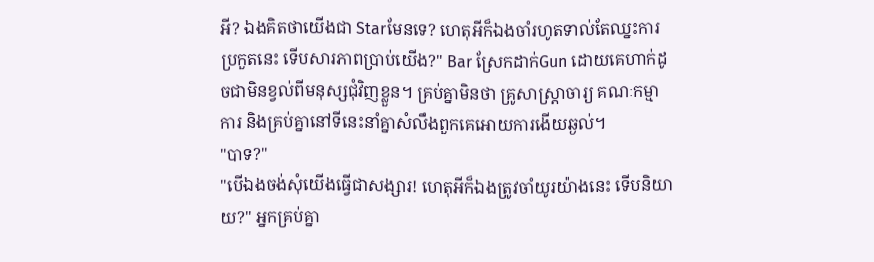អី? ឯងគិតថាយើងជា Starមែនទេ? ហេតុអីក៏ឯងចាំរហូតទាល់តែឈ្នះការប្រកួតនេះ ទើបសារភាពប្រាប់យើង?" Bar ស្រែកដាក់Gun ដោយគេហាក់ដូចជាមិនខ្វល់ពីមនុស្សជុំវិញខ្លួន។ គ្រប់គ្នាមិនថា គ្រូសាស្រ្តាចារ្យ គណៈកម្មាការ និងគ្រប់គ្នានៅទីនេះនាំគ្នាសំលឹងពួកគេអោយការងើយឆ្ងល់។
"បាទ?"
"បើឯងចង់សុំយើងធ្វើជាសង្សារ! ហេតុអីក៏ឯងត្រូវចាំយូរយ៉ាងនេះ ទើបនិយាយ?" អ្នកគ្រប់គ្នា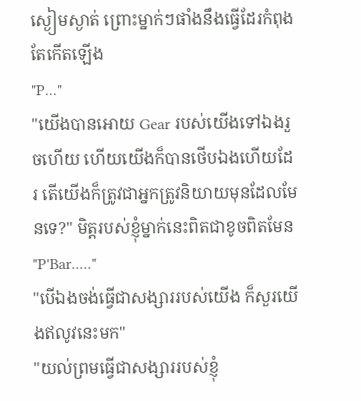ស្ងៀមស្ងាត់ ព្រោះម្នាក់ៗផាំងនឹងធ្វើដែរកំពុងតែកើតឡើង
"P..."
"យើងបានអោយ Gear របស់យើងទៅឯងរួចហើយ ហើយយើងក៏បានថើបឯងហើយដែរ តើយើងក៏ត្រូវជាអ្នកត្រូវនិយាយមុនដែលមែនទេ?" មិត្តរបស់ខ្ញុំម្នាក់នេះពិតជាខូចពិតមែន
"P'Bar....."
"បើឯងចង់ធ្វើជាសង្សាររបស់យើង ក៏សួរយើងឥលូវនេះមក"
"យល់ព្រមធ្វើជាសង្សាររបស់ខ្ញុំ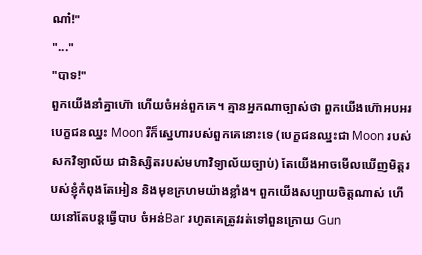ណា៎!"
"..."
"បាទ!"
ពួកយើងនាំគ្នាហ៊ោ ហើយចំអន់ពួកគេ។ គ្មានអ្នកណាច្បាស់ថា ពួកយើងហ៊ោអបអរបេក្ខជនឈ្នះ Moon រឺក៏ស្នេហារបស់ពួកគេនោះទេ (បេក្ខជនឈ្នះជា Moon របស់សកវិទ្យាល័យ ជានិស្សិតរបស់មហាវិទ្យាល័យច្បាប់) តែយើងអាចមើលឃើញមិត្តរបស់ខ្ញុំកំពុងតែអៀន និងមុខក្រហមយ៉ាងខ្លាំង។ ពួកយើងសប្បាយចិត្តណាស់ ហើយនៅតែបន្តធ្វើបាប ចំអន់Bar រហូតគេត្រូវរត់ទៅពួនក្រោយ Gun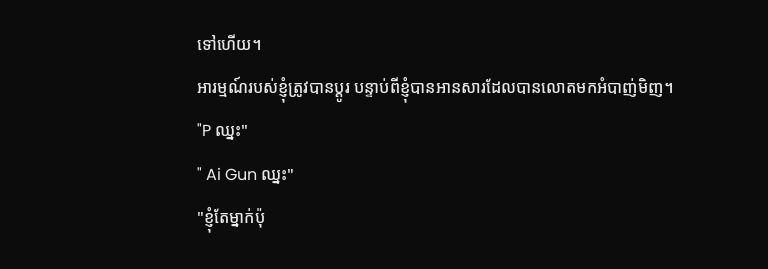ទៅហើយ។
អារម្មណ៍របស់ខ្ញុំត្រូវបានប្តូរ បន្ទាប់ពីខ្ញុំបានអានសារដែលបានលោតមកអំបាញ់មិញ។
"P ឈ្នះ"
" Ai Gun ឈ្នះ"
"ខ្ញុំតែម្នាក់ប៉ុ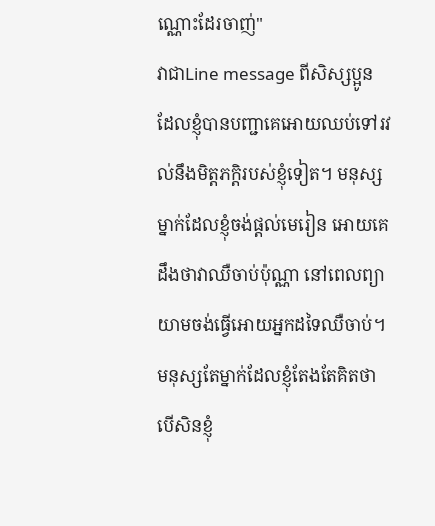ណ្ណោះដែរចាញ់"
វាជាLine message ពីសិស្សប្អូន ដែលខ្ញុំបានបញ្ជាគេអោយឈប់ទៅរវល់នឹងមិត្តភក្តិរបស់ខ្ញុំទៀត។ មនុស្សម្នាក់ដែលខ្ញុំចង់ផ្តល់មេរៀន អោយគេដឹងថាវាឈឺចាប់ប៉ុណ្ណា នៅពេលព្យាយាមចង់ធ្វើអោយអ្នកដទៃឈឺចាប់។ មនុស្សតែម្នាក់ដែលខ្ញុំតែងតែគិតថា បើសិនខ្ញុំ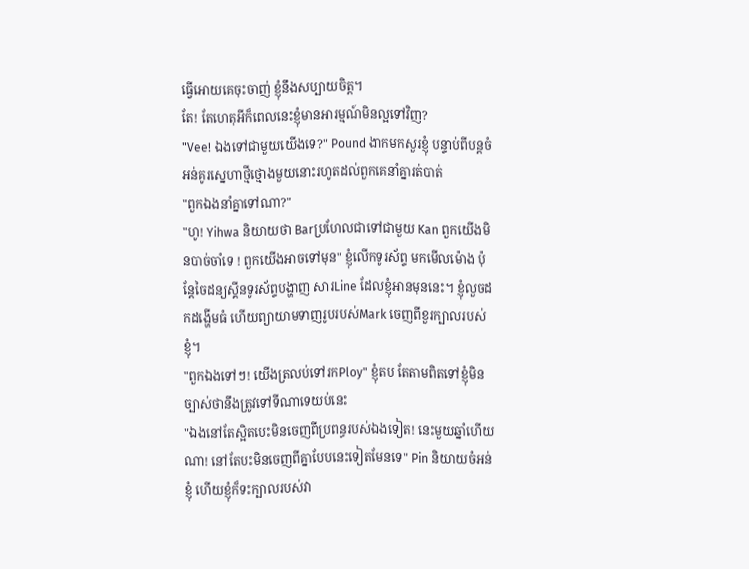ធ្វើអោយគេចុះចាញ់ ខ្ញុំនឹងសប្បាយចិត្ត។
តែ! តែហេតុអីក៏ពេលនេះខ្ញុំមានអារម្មណ៍មិនល្អទៅវិញ?
"Vee! ឯងទៅជាមួយយើងទេ?" Pound ងាកមកសួរខ្ញុំ បន្ទាប់ពីបន្តចំអន់គូរសេ្នហាថ្មីថ្មោងមួយនោះរហូតដល់ពួកគេនាំគ្នារត់បាត់
"ពួកឯងនាំគ្នាទៅណា?"
"ហូ! Yihwa និយាយថា Barប្រហែលជាទៅជាមួយ Kan ពួកយើងមិនបាច់ចាំទេ ! ពួកយើងអាចទៅមុន" ខ្ញុំលើកទូរស័ព្ទ មកមើលម៉ោង ប៉ុន្តែចៃដន្យស្គីនទូរស័ព្ទបង្ហាញ សារLine ដែលខ្ញុំអានមុននេះ។ ខ្ញុំលួចដកដង្ហើមធំ ហើយព្យាយាមទាញរូបរបស់Mark ចេញពីខួរក្បាលរបស់ខ្ញុំ។
"ពួកឯងទៅៗ! យើងត្រលប់ទៅរកPloy" ខ្ញុំតប តែតាមពិតទៅខ្ញុំមិនច្បាស់ថានឹងត្រូវទៅទីណាទេយប់នេះ
"ឯងនៅតែស្អិតបេះមិនចេញពីប្រពន្ធរបស់ឯងទៀត! នេះមួយឆ្នាំហើយណា! នៅតែបះមិនចេញពីគ្នាបែបនេះទៀតមែនទេ" Pin និយាយចំអន់ខ្ញុំ ហើយខ្ញុំក៏ទះក្បាលរបស់វា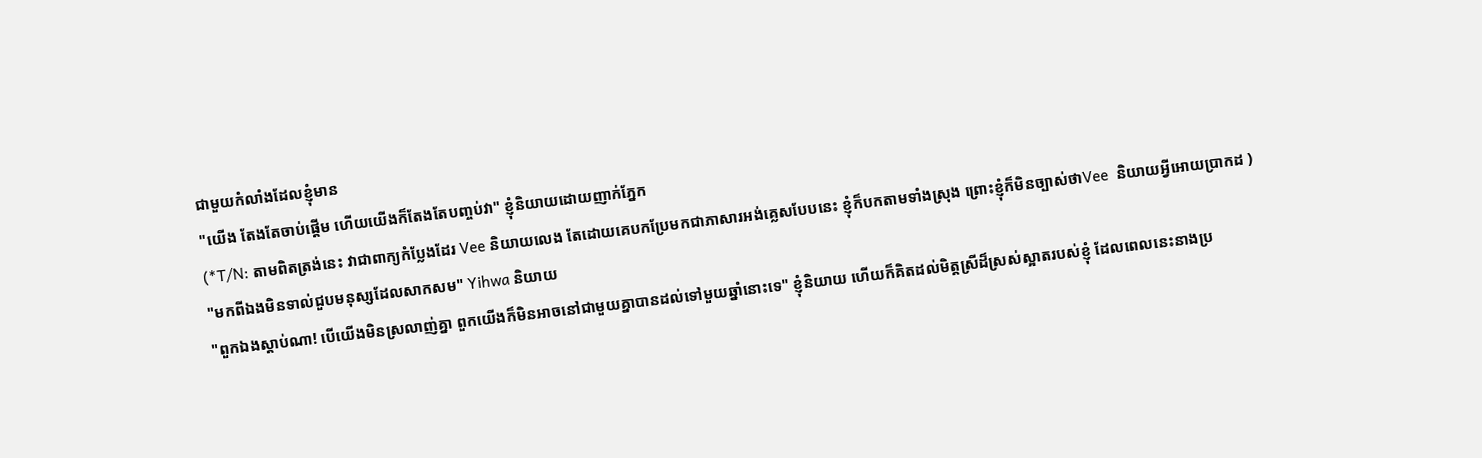ជាមួយកំលាំងដែលខ្ញុំមាន
"យើង តែងតែចាប់ផ្តើម ហើយយើងក៏តែងតែបញ្ចប់វា" ខ្ញុំនិយាយដោយញាក់ភ្នែក
(*T/N: តាមពិតត្រង់នេះ វាជាពាក្យកំប្លែងដែរ Vee និយាយលេង តែដោយគេបកប្រែមកជាភាសារអង់គ្លេសបែបនេះ ខ្ញុំក៏បកតាមទាំងស្រុង ព្រោះខ្ញុំក៏មិនច្បាស់ថាVee  និយាយអ្វីអោយប្រាកដ )
"មកពីឯងមិនទាល់ជួបមនុស្សដែលសាកសម" Yihwa និយាយ
"ពួកឯងស្តាប់ណា! បើយើងមិនស្រលាញ់គ្នា ពួកយើងក៏មិនអាចនៅជាមួយគ្នាបានដល់ទៅមួយឆ្នាំនោះទេ" ខ្ញុំនិយាយ ហើយក៏គិតដល់មិត្តស្រីដ៏ស្រស់ស្អាតរបស់ខ្ញុំ ដែលពេលនេះនាងប្រ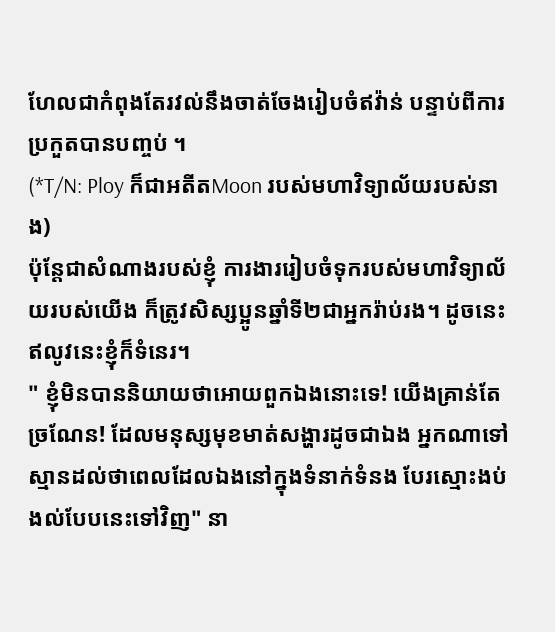ហែលជាកំពុងតែរវល់នឹងចាត់ចែងរៀបចំឥវ៉ាន់ បន្ទាប់ពីការប្រកួតបានបញ្ចប់ ។
(*T/N: Ploy ក៏ជាអតីតMoon របស់មហាវិទ្យាល័យរបស់នាង)
ប៉ុន្តែជាសំណាងរបស់ខ្ញុំ ការងាររៀបចំទុករបស់មហាវិទ្យាល័យរបស់យើង ក៏ត្រូវសិស្សប្អូនឆ្នាំទី២ជាអ្នករ៉ាប់រង។ ដូចនេះឥលូវនេះខ្ញុំក៏ទំនេរ។
" ខ្ញុំមិនបាននិយាយថាអោយពួកឯងនោះទេ! យើងគ្រាន់តែច្រណែន! ដែលមនុស្សមុខមាត់សង្ហារដូចជាឯង អ្នកណាទៅស្មានដល់ថាពេលដែលឯងនៅក្នុងទំនាក់ទំនង បែរស្មោះងប់ងល់បែបនេះទៅវិញ" នា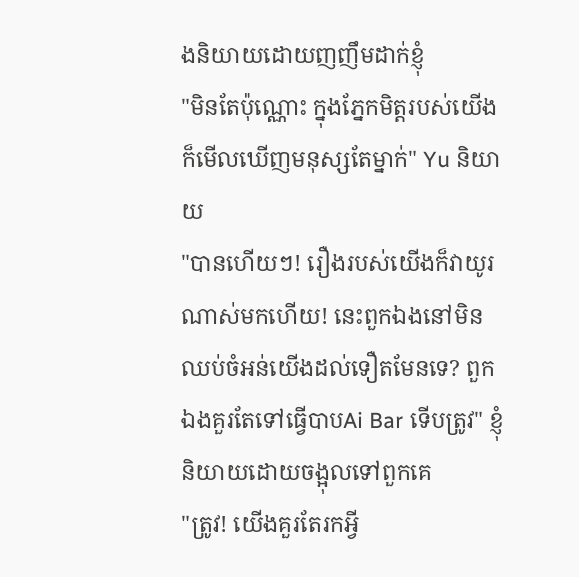ងនិយាយដោយញញឹមដាក់ខ្ញុំ
"មិនតែប៉ុណ្ណោះ ក្នុងភ្នែកមិត្តរបស់យើងក៏មើលឃើញមនុស្សតែម្នាក់" Yu និយាយ
"បានហើយៗ! រឿងរបស់យើងក៏វាយូរណាស់មកហើយ! នេះពួកឯងនៅមិនឈប់ចំអន់យើងដល់ទឿតមែនទេ? ពួកឯងគួរតែទៅធ្វើបាបAi Bar ទើបត្រូវ" ខ្ញុំនិយាយដោយចង្អុលទៅពួកគេ
"ត្រូវ! យើងគួរតែរកអ្វី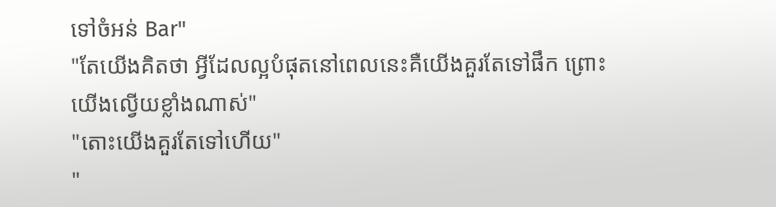ទៅចំអន់ Bar"
"តែយើងគិតថា អ្វីដែលល្អបំផុតនៅពេលនេះគឺយើងគួរតែទៅផឹក ព្រោះយើងល្វើយខ្លាំងណាស់"
"តោះយើងគួរតែទៅហើយ"
"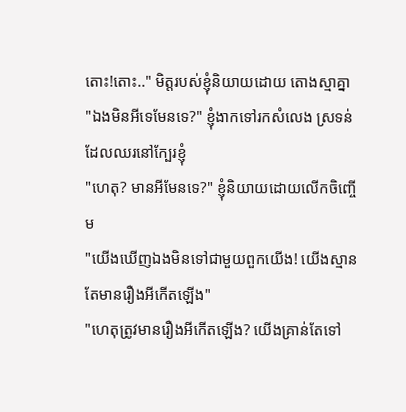តោះ!តោះ.." មិត្តរបស់ខ្ញុំនិយាយដោយ តោងស្មាគ្នា
"ឯងមិនអីទេមែនទេ?" ខ្ញុំងាកទៅរកសំលេង ស្រទន់ដែលឈរនៅក្បែរខ្ញុំ
"ហេតុ? មានអីមែនទេ?" ខ្ញុំនិយាយដោយលើកចិញ្ចើម
"យើងឃើញឯងមិនទៅជាមួយពួកយើង! យើងស្មានតែមានរឿងអីកើតឡើង"
"ហេតុត្រូវមានរឿងអីកើតឡើង? យើងគ្រាន់តែទៅ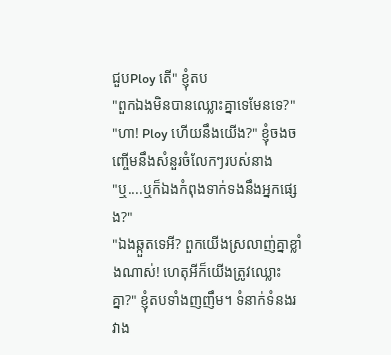ជួបPloy តើ" ខ្ញុំតប
"ពួកឯងមិនបានឈ្លោះគ្នាទេមែនទេ?"
"ហា! Ploy ហើយនឹងយើង?" ខ្ញុំចងចញ្ចើមនឹងសំនួរចំលែកៗរបស់នាង
"ឬ....ឬក៏ឯងកំពុងទាក់ទងនឹងអ្នកផ្សេង?"
"ឯងឆ្កួតទេអី? ពួកយើងស្រលាញ់គ្នាខ្លាំងណាស់! ហេតុអីក៏យើងត្រូវឈ្លោះគ្នា?" ខ្ញុំតបទាំងញញឹម។ ទំនាក់ទំនងរវាង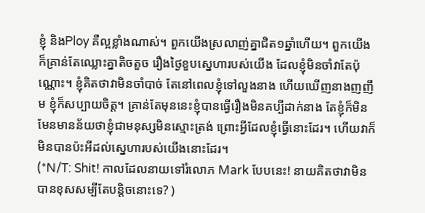ខ្ញុំ និងPloy គឺល្អខ្លាំងណាស់។ ពួកយើងស្រលាញ់គ្នាជិត១ឆ្នាំហើយ។ ពួកយើងក៏គ្រាន់តែឈ្លោះគ្នាតិចតួច រឿងថ្ងៃខួបស្នេហារបស់យើង ដែលខ្ញុំមិនចាំវាតែប៉ុណ្ណោះ។ ខ្ញុំគិតថាវាមិនចាំបាច់ តែនៅពេលខ្ញុំទៅលួងនាង ហើយឃើញនាងញញឹម ខ្ញុំក៏សប្បាយចិត្ត។ គ្រាន់តែមុននេះខ្ញុំបានធ្វើរឿងមិនគប្បីដាក់នាង តែខ្ញុំក៏មិនមែនមានន័យថាខ្ញុំជាមនុស្សមិនស្មោះត្រង់ ព្រោះអ្វីដែលខ្ញុំធ្វើនោះដែរ។ ហើយវាក៏មិនបានប៉ះអីដល់ស្នេហារបស់យើងនោះដែរ។
(*N/T: Shit! កាលដែលនាយទៅរំលោភ Mark បែបនេះ! នាយគិតថាវាមិនបានខុសសម្បីតែបន្តិចនោះទេ? )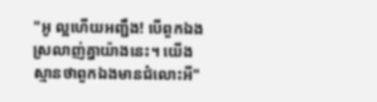"អូ ល្អហើយអញ្ជឹង! បើពួកឯងស្រលាញ់គ្នាយ៉ាងនេះ។ យើងស្មានថាពួកឯងមានជំលោះអី"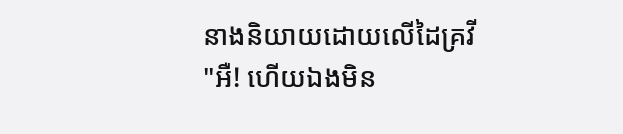នាងនិយាយដោយលើដៃគ្រវី
"អឺ! ហើយឯងមិន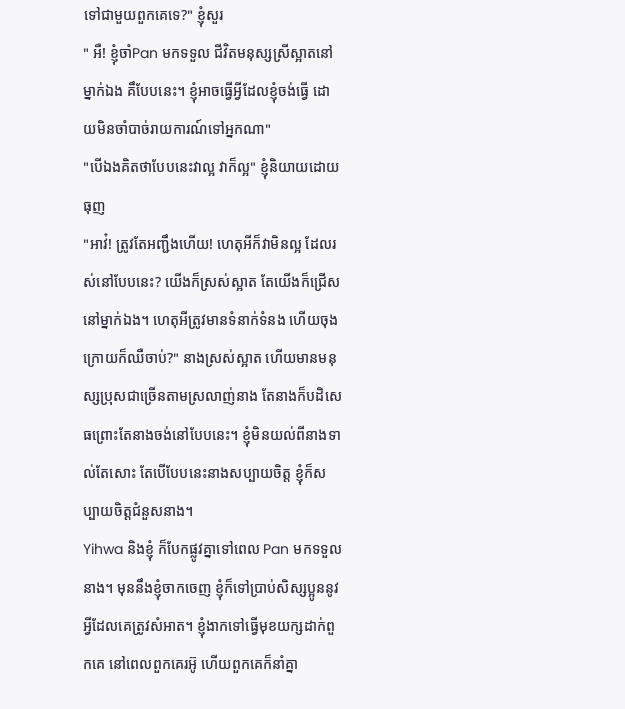ទៅជាមួយពួកគេទេ?" ខ្ញុំសួរ
" អឺ! ខ្ញុំចាំPan មកទទួល ជីវិតមនុស្សស្រីស្អាតនៅម្នាក់ឯង គឹបែបនេះ។ ខ្ញុំអាចធ្វើអ្វីដែលខ្ញុំចង់ធ្វើ ដោយមិនចាំបាច់រាយការណ៍ទៅអ្នកណា"
"បើឯងគិតថាបែបនេះវាល្អ វាក៏ល្អ" ខ្ញុំនិយាយដោយធុញ
"អាវ៎! ត្រូវតែអញ្ជឹងហើយ! ហេតុអីក៏វាមិនល្អ ដែលរស់នៅបែបនេះ? យើងក៏ស្រស់ស្អាត តែយើងក៏ជ្រើសនៅម្នាក់ឯង។ ហេតុអីត្រូវមានទំនាក់ទំនង ហើយចុងក្រោយក៏ឈឺចាប់?" នាងស្រស់ស្អាត ហើយមានមនុស្សប្រុសជាច្រើនតាមស្រលាញ់នាង តែនាងក៏បដិសេធព្រោះតែនាងចង់នៅបែបនេះ។ ខ្ញុំមិនយល់ពីនាងទាល់តែសោះ តែបើបែបនេះនាងសប្បាយចិត្ត ខ្ញុំក៏សប្បាយចិត្តជំនួសនាង។
Yihwa និងខ្ញុំ ក៏បែកផ្លូវគ្នាទៅពេល Pan មកទទួលនាង។ មុននឹងខ្ញុំចាកចេញ ខ្ញុំក៏ទៅប្រាប់សិស្សប្អូននូវអ្វីដែលគេត្រូវសំអាត។ ខ្ញុំងាកទៅធ្វើមុខយក្សដាក់ពួកគេ នៅពេលពួកគេរអ៊ូ ហើយពួកគេក៏នាំគ្នា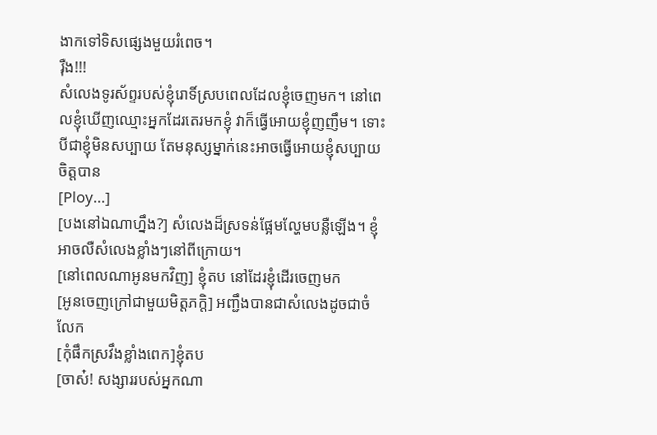ងាកទៅទិសផ្សេងមួយរំពេច។
រ៉ឺង!!!
សំលេងទូរស័ព្ទរបស់ខ្ញុំរោទិ៍ស្របពេលដែលខ្ញុំចេញមក។ នៅពេលខ្ញុំឃើញឈ្មោះអ្នកដែរតេរមកខ្ញុំ វាក៏ធ្វើអោយខ្ញុំញញឹម។ ទោះបីជាខ្ញុំមិនសប្បាយ តែមនុស្សម្នាក់នេះអាចធ្វើអោយខ្ញុំសប្បាយចិត្តបាន
[Ploy...]
[បងនៅឯណាហ្នឹង?] សំលេងដ៏ស្រទន់ផ្អែមល្ហែមបន្លឺឡើង។ ខ្ញុំអាចលឺសំលេងខ្លាំងៗនៅពីក្រោយ។
[នៅពេលណាអូនមកវិញ] ខ្ញុំតប នៅដែរខ្ញុំដើរចេញមក
[អូនចេញក្រៅជាមួយមិត្តភក្តិ] អញ្ជឹងបានជាសំលេងដូចជាចំលែក
[កុំផឹកស្រវឹងខ្លាំងពេក]ខ្ញុំតប
[ចាស៎! សង្សាររបស់អ្នកណា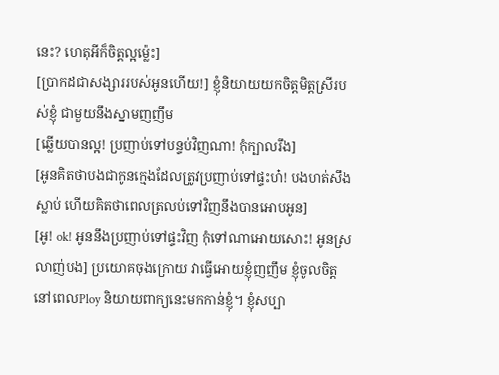នេះ? ហេតុអីក៏ចិត្តល្អម៉្លេះ]
[ប្រាកដជាសង្សាររបស់អូនហើយ!] ខ្ញុំនិយាយយកចិត្តមិត្តស្រីរបស់ខ្ញុំ ជាមួយនឹងស្នាមញញឹម
[ឆ្លើយបានល្អ! ប្រញាប់ទៅបន្ទប់វិញណា! កុំក្បាលរឹង]
[អូនគិតថាបងជាកូនក្មេងដែលត្រូវប្រញាប់ទៅផ្ទះហ៎! បងហត់សឹងស្លាប់ ហើយគិតថាពេលត្រលប់ទៅវិញនឹងបានអោបអូន]
[អូ! ok! អូននឹងប្រញាប់ទៅផ្ទះវិញ កុំទៅណាអោយសោះ! អូនស្រលាញ់បង] ប្រយោគចុងក្រោយ វាធ្វើអោយខ្ញុំញញឹម ខ្ញុំចូលចិត្តនៅពេលPloy និយាយពាក្យនេះមកកាន់ខ្ញុំ។ ខ្ញុំសប្បា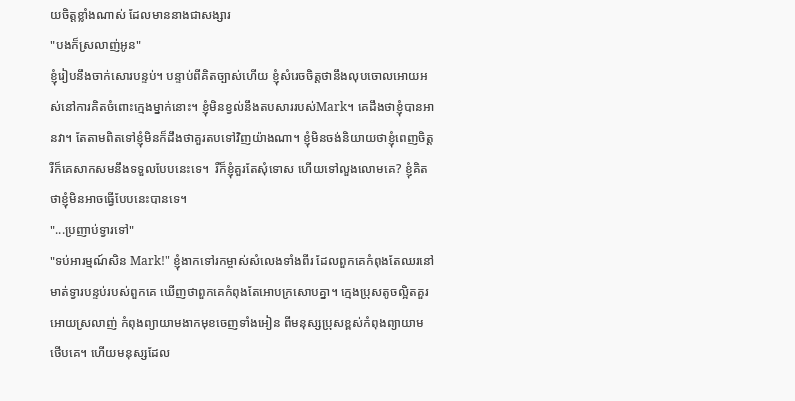យចិត្តខ្លាំងណាស់ ដែលមាននាងជាសង្សារ
"បងក៏ស្រលាញ់អូន"
ខ្ញុំរៀបនឹងចាក់សោរបន្ទប់។ បន្ទាប់ពីគិតច្បាស់ហើយ ខ្ញុំសំរេចចិត្តថានឹងលុបចោលអោយអស់នៅការគិតចំពោះក្មេងម្នាក់នោះ។ ខ្ញុំមិនខ្វល់នឹងតបសាររបស់Mark។ គេដឹងថាខ្ញុំបានអានវា។ តែតាមពិតទៅខ្ញុំមិនក៏ដឹងថាគួរតបទៅវិញយ៉ាងណា។ ខ្ញុំមិនចង់និយាយថាខ្ញុំពេញចិត្ត រឺក៏គេសាកសមនឹងទទួលបែបនេះទេ។  រឺក៏ខ្ញុំគួរតែសុំទោស ហើយទៅលួងលោមគេ? ខ្ញុំគិតថាខ្ញុំមិនអាចធ្វើបែបនេះបានទេ។
"...ប្រញាប់ទ្វារទៅ"
"ទប់អារម្មណ៍សិន Mark!" ខ្ញុំងាកទៅរកម្ចាស់សំលេងទាំងពីរ ដែលពួកគេកំពុងតែឈរនៅមាត់ទ្វារបន្ទប់របស់ពួកគេ ឃើញថាពួកគេកំពុងតែអោបក្រសោបគ្នា។ ក្មេងប្រុសតូចល្អិតគួរអោយស្រលាញ់ កំពុងព្យាយាមងាកមុខចេញទាំងអៀន ពីមនុស្សប្រុសខ្ពស់កំពុងព្យាយាមថើបគេ។ ហើយមនុស្សដែល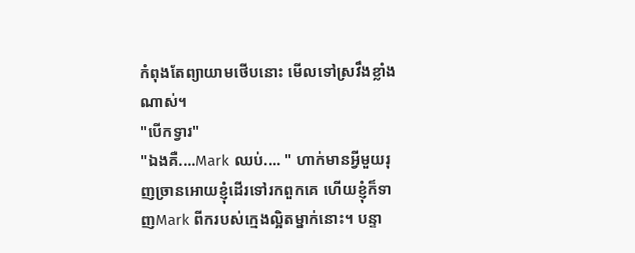កំពុងតែព្យាយាមថើបនោះ មើលទៅស្រវឹងខ្លាំងណាស់។
"បើកទ្វារ"
"ឯងគឺ....Mark ឈប់.... " ហាក់មានអ្វីមួយរុញច្រានអោយខ្ញុំដើរទៅរកពួកគេ ហើយខ្ញុំក៏ទាញMark ពីករបស់ក្មេងល្អិតម្នាក់នោះ។ បន្ទា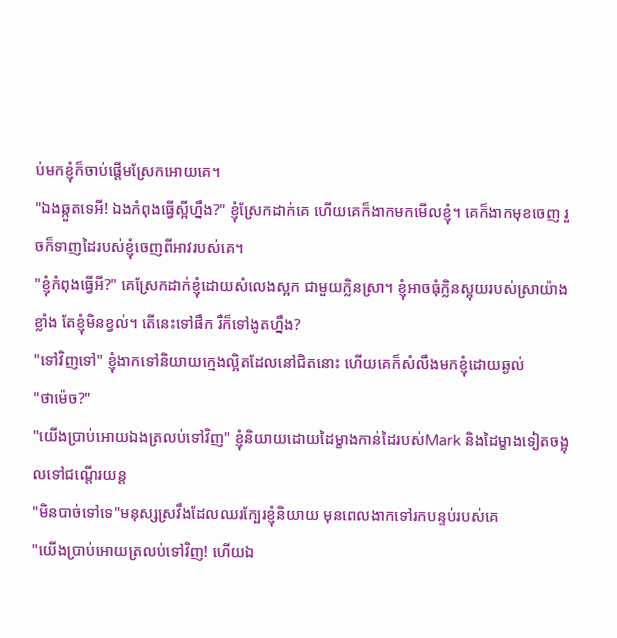ប់មកខ្ញុំក៏ចាប់ផ្តើមស្រែកអោយគេ។
"ឯងឆ្កួតទេអី! ឯងកំពុងធ្វើស្អីហ្នឹង?" ខ្ញុំស្រែកដាក់គេ ហើយគេក៏ងាកមកមើលខ្ញុំ។ គេក៏ងាកមុខចេញ រួចក៏ទាញដៃរបស់ខ្ញុំចេញពីអាវរបស់គេ។
"ខ្ញុំកំពុងធ្វើអី?" គេស្រែកដាក់ខ្ញុំដោយសំលេងស្អក ជាមួយក្លិនស្រា។ ខ្ញុំអាចធុំក្លិនស្អុយរបស់ស្រាយ៉ាងខ្លាំង តែខ្ញុំមិនខ្វល់។ តើនេះទៅផឹក រឺក៏ទៅងូតហ្នឹង?
"ទៅវិញទៅ" ខ្ញុំងាកទៅនិយាយក្មេងល្អិតដែលនៅជិតនោះ ហើយគេក៏សំលឹងមកខ្ញុំដោយឆ្ងល់
"ថាម៉េច?"
"យើងប្រាប់អោយឯងត្រលប់ទៅវិញ" ខ្ញុំនិយាយដោយដៃម្ខាងកាន់ដៃរបស់Mark និងដៃម្ខាងទៀតចង្អុលទៅជណ្តើរយន្ត
"មិនបាច់ទៅទេ"មនុស្សស្រវឹងដែលឈរក្បែរខ្ញុំនិយាយ មុនពេលងាកទៅរកបន្ទប់របស់គេ
"យើងប្រាប់អោយត្រលប់ទៅវិញ! ហើយឯ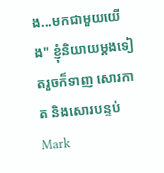ង...មកជាមួយយើង" ខ្ញុំនិយាយម្តងទៀតរួចក៏ទាញ សោរកាត និងសោរបន្ទប់Mark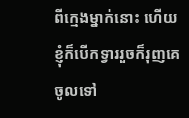ពីក្មេងម្នាក់នោះ ហើយខ្ញុំក៏បើកទ្វាររួចក៏រុញគេចូលទៅ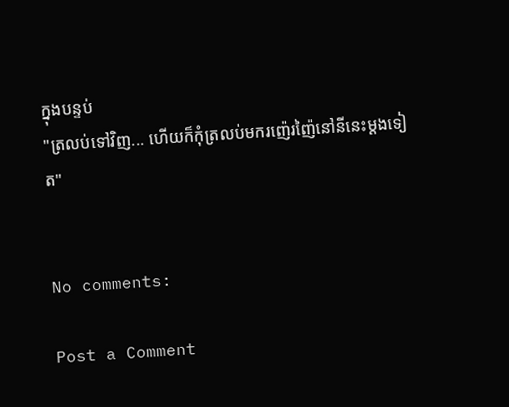ក្នុងបន្ទប់
"ត្រលប់ទៅវិញ... ហើយក៏កុំត្រលប់មករញ៉េរញ៉ៃនៅនីនេះម្តងទៀត"


No comments:

Post a Comment